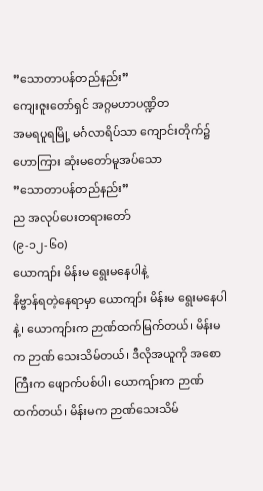”သောတာပန်တည်နည်း”
ကျေးဇူးတော်ရှင် အဂ္ဂမဟာပဏ္ဍိတ
အမရပူရမြို့ မင်္ဂလာရိပ်သာ ကျောင်းတိုက်၌
ဟောကြား ဆုံးမတော်မူအပ်သော
”သောတာပန်တည်နည်း”
ည အလုပ်ပေးတရားတော်
(၉-၁၂-၆၀)
ယောကျာ်း မိန်းမ ရွေးမနေပါနဲ့
နိဗ္ဗာန်ရတဲ့နေရာမှာ ယောကျာ်း မိန်းမ ရွေးမနေပါနဲ့၊ ယောကျာ်းက ဉာဏ်ထက်မြက်တယ်၊ မိန်းမက ဉာဏ် သေးသိမ်တယ်၊ ဒီလိုအယူကို အစောကြီးက ဖျောက်ပစ်ပါ၊ ယောကျ်ားက ဉာဏ်ထက်တယ်၊ မိန်းမက ဉာဏ်သေးသိမ်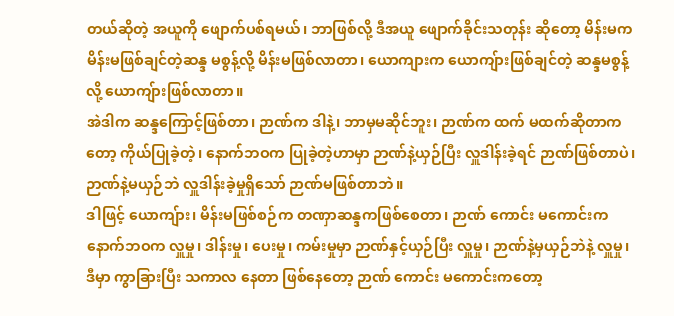တယ်ဆိုတဲ့ အယူကို ဖျောက်ပစ်ရမယ်၊ ဘာဖြစ်လို့ ဒီအယူ ဖျောက်ခိုင်းသတုန်း ဆိုတော့ မိန်းမက မိန်းမဖြစ်ချင်တဲ့ဆန္ဒ မစွန့်လို့ မိန်းမဖြစ်လာတာ၊ ယောကျားက ယောကျ်ားဖြစ်ချင်တဲ့ ဆန္ဒမစွန့်လို့ ယောကျ်ားဖြစ်လာတာ။
အဲဒါက ဆန္ဒကြောင့်ဖြစ်တာ၊ ဉာဏ်က ဒါနဲ့၊ ဘာမှမဆိုင်ဘူး၊ ဉာဏ်က ထက် မထက်ဆိုတာကတော့ ကိုယ်ပြုခဲ့တဲ့၊ နောက်ဘဝက ပြုခဲ့တဲ့ဟာမှာ ဉာဏ်နဲ့ယှဉ်ပြီး လှူဒါန်းခဲ့ရင် ဉာဏ်ဖြစ်တာပဲ၊ ဉာဏ်နဲ့မယှဉ်ဘဲ လှူဒါန်းခဲ့မှုရှိသော် ဉာဏ်မဖြစ်တာဘဲ။
ဒါဖြင့် ယောကျ်ား၊ မိန်းမဖြစ်စဉ်က တဏှာဆန္ဒကဖြစ်စေတာ၊ ဉာဏ် ကောင်း မကောင်းက နောက်ဘဝက လှူမှု၊ ဒါန်းမှု၊ ပေးမှု၊ ကမ်းမှုမှာ ဉာဏ်နှင့်ယှဉ်ပြီး လှူမှု၊ ဉာဏ်နဲ့မှယှဉ်ဘဲနဲ့ လှူမှု၊ ဒီမှာ ကွာခြားပြီး သကာလ နေတာ ဖြစ်နေတော့ ဉာဏ် ကောင်း မကောင်းကတော့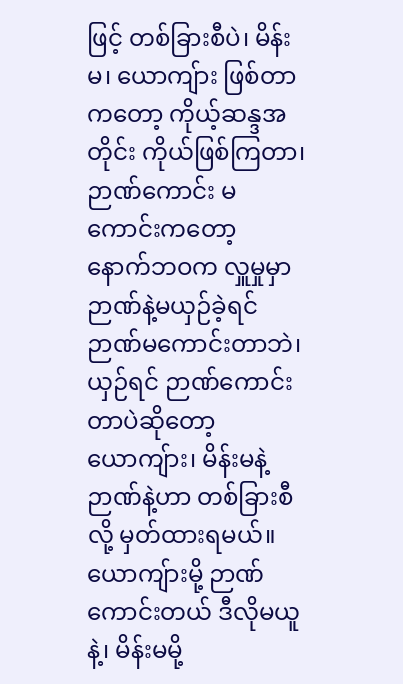ဖြင့် တစ်ခြားစီပဲ၊ မိန်းမ၊ ယောကျ်ား ဖြစ်တာကတော့ ကိုယ့်ဆန္ဒအတိုင်း ကိုယ်ဖြစ်ကြတာ၊ ဉာဏ်ကောင်း မကောင်းကတော့ နောက်ဘဝက လှူမှုမှာ ဉာဏ်နဲ့မယှဉ်ခဲ့ရင် ဉာဏ်မကောင်းတာဘဲ၊ ယှဉ်ရင် ဉာဏ်ကောင်းတာပဲဆိုတော့ ယောကျ်ား၊ မိန်းမနဲ့ ဉာဏ်နဲ့ဟာ တစ်ခြားစီလို့ မှတ်ထားရမယ်။
ယောကျ်ားမို့ ဉာဏ်ကောင်းတယ် ဒီလိုမယူနဲ့၊ မိန်းမမို့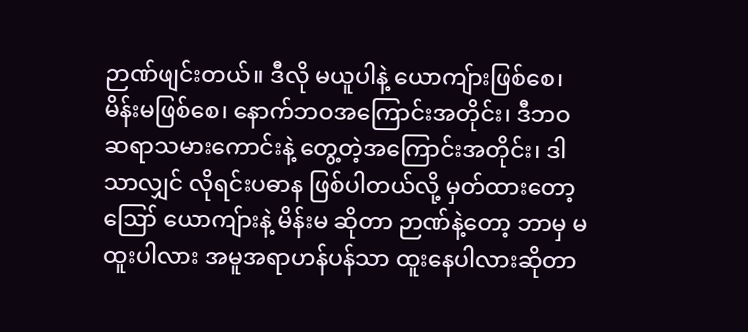ဉာဏ်ဖျင်းတယ်။ ဒီလို မယူပါနဲ့ ယောကျ်ားဖြစ်စေ၊ မိန်းမဖြစ်စေ၊ နောက်ဘဝအကြောင်းအတိုင်း၊ ဒီဘဝ ဆရာသမားကောင်းနဲ့ တွေ့တဲ့အကြောင်းအတိုင်း၊ ဒါသာလျှင် လိုရင်းပဓာန ဖြစ်ပါတယ်လို့ မှတ်ထားတော့
ဪ ယောကျ်ားနဲ့ မိန်းမ ဆိုတာ ဉာဏ်နဲ့တော့ ဘာမှ မထူးပါလား အမူအရာဟန်ပန်သာ ထူးနေပါလားဆိုတာ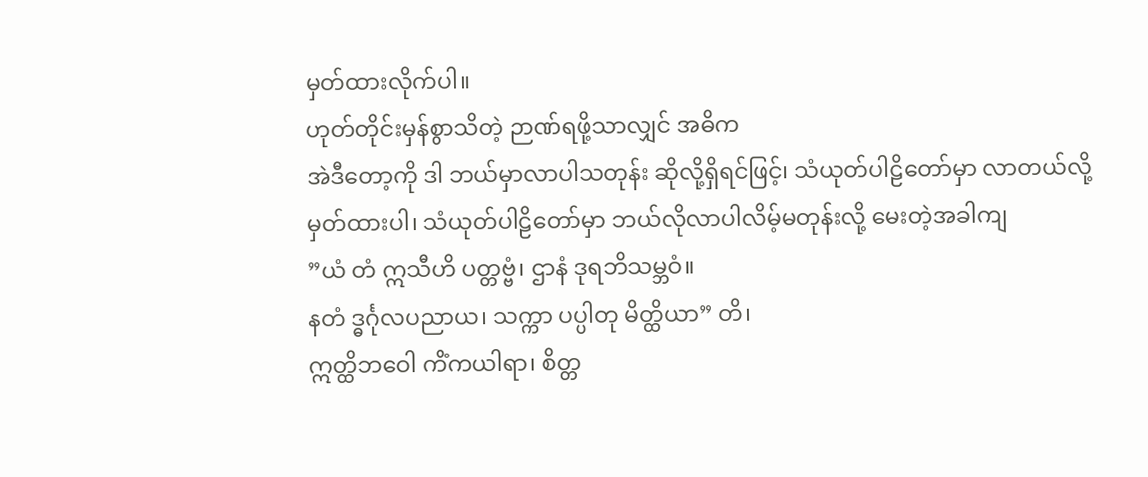မှတ်ထားလိုက်ပါ။
ဟုတ်တိုင်းမှန်စွာသိတဲ့ ဉာဏ်ရဖို့သာလျှင် အဓိက
အဲဒီတော့ကို ဒါ ဘယ်မှာလာပါသတုန်း ဆိုလို့ရှိရင်ဖြင့်၊ သံယုတ်ပါဠိတော်မှာ လာတယ်လို့ မှတ်ထားပါ၊ သံယုတ်ပါဠိတော်မှာ ဘယ်လိုလာပါလိမ့်မတုန်းလို့ မေးတဲ့အခါကျ
”ယံ တံ ဣသီဟိ ပတ္တဗ္ဗံ၊ ဌာနံ ဒုရဘိသမ္ဘဝံ။
နတံ ဒ္ဓင်္ဂုလပညာယ၊ သက္ကာ ပပ္ပါတု မိတ္ထိယာ” တိ၊
ဣတ္ထိဘဝေါ ကိံကယါရာ၊ စိတ္တ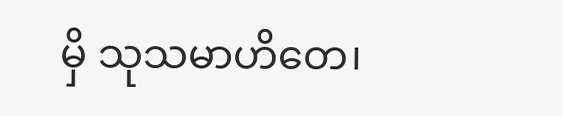မှိ သုသမာဟိတေ၊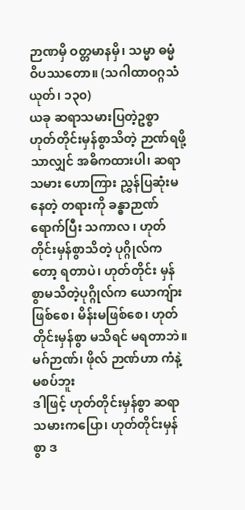ဉာဏမှိ ဝတ္တမာနမှိ၊ သမ္မာ ဓမ္မံ ဝိပဿတော။ (သဂါထာဝဂ္ဂသံယုတ်၊ ၁၃၀)
ယခု ဆရာသမားပြတဲ့ဥစ္စာ ဟုတ်တိုင်းမှန်စွာသိတဲ့ ဉာဏ်ရဖို့သာလျှင် အဓိကထားပါ၊ ဆရာသမား ဟောကြား ညွှန်ပြဆုံးမနေတဲ့ တရားကို ခန္ဓာဉာဏ်ရောက်ပြီး သကာလ ၊ ဟုတ်တိုင်းမှန်စွာသိတဲ့ ပုဂ္ဂိုလ်ကတော့ ရတာပဲ၊ ဟုတ်တိုင်း မှန်စွာမသိတဲ့ပုဂ္ဂိုလ်က ယောကျ်ားဖြစ်စေ၊ မိန်းမဖြစ်စေ၊ ဟုတ်တိုင်းမှန်စွာ မသိရင် မရတာဘဲ။
မဂ်ဉာဏ်၊ ဖိုလ် ဉာဏ်ဟာ ကံနဲ့ မစပ်ဘူး
ဒါဖြင့် ဟုတ်တိုင်းမှန်စွာ ဆရာသမားကပြော၊ ဟုတ်တိုင်းမှန်စွာ ဒ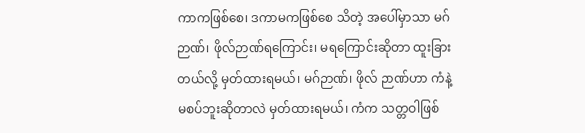ကာကဖြစ်စေ၊ ဒကာမကဖြစ်စေ သိတဲ့ အပေါ်မှာသာ မဂ်ဉာဏ်၊ ဖိုလ်ဉာဏ်ရကြောင်း၊ မရကြောင်းဆိုတာ ထူးခြားတယ်လို့ မှတ်ထားရမယ်၊ မဂ်ဉာဏ်၊ ဖိုလ် ဉာဏ်ဟာ ကံနဲ့ မစပ်ဘူးဆိုတာလဲ မှတ်ထားရမယ်၊ ကံက သတ္တဝါဖြစ်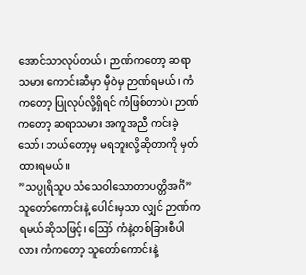အောင်သာလုပ်တယ်၊ ဉာဏ်ကတော့ ဆရာသမား ကောင်းဆီမှာ မှီဝဲမှ ဉာဏ်ရမယ်၊ ကံကတော့ ပြုလုပ်လို့ရှိရင် ကံဖြစ်တာပဲ၊ ဉာဏ်ကတော့ ဆရာသမား အကူအညီ ကင်းခဲ့သော်၊ ဘယ်တော့မှ မရဘူးလို့ဆိုတာကို မှတ်ထားရမယ်။
”သပ္ပုရိသူပ သံသေဝါသောတာပတ္တိအင်္ဂံ” သူတော်ကောင်းနဲ့ ပေါင်းမှသာ လျှင် ဉာဏ်ကရမယ်ဆိုသဖြင့်၊ ဪ ကံနဲ့တစ်ခြားစီပါလား ကံကတော့ သူတော်ကောင်းနဲ့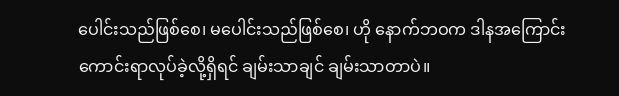ပေါင်းသည်ဖြစ်စေ၊ မပေါင်းသည်ဖြစ်စေ၊ ဟို နောက်ဘဝက ဒါနအကြောင်း ကောင်းရာလုပ်ခဲ့လို့ရှိရင် ချမ်းသာချင် ချမ်းသာတာပဲ။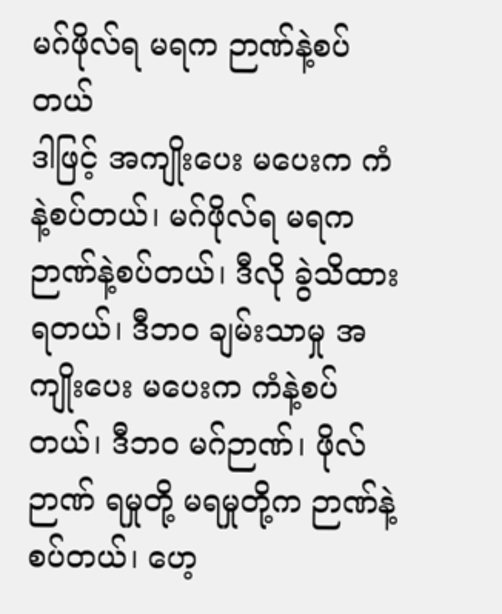မဂ်ဖိုလ်ရ မရက ဉာဏ်နဲ့စပ်တယ်
ဒါဖြင့် အကျိုးပေး မပေးက ကံနဲ့စပ်တယ်၊ မဂ်ဖိုလ်ရ မရက ဉာဏ်နဲ့စပ်တယ်၊ ဒီလို ခွဲသိထားရတယ်၊ ဒီဘဝ ချမ်းသာမှု အကျိုးပေး မပေးက ကံနဲ့စပ်တယ်၊ ဒီဘဝ မဂ်ဉာဏ်၊ ဖိုလ်ဉာဏ် ရမှုတို့ မရမှုတို့က ဉာဏ်နဲ့စပ်တယ်၊ ဟေ့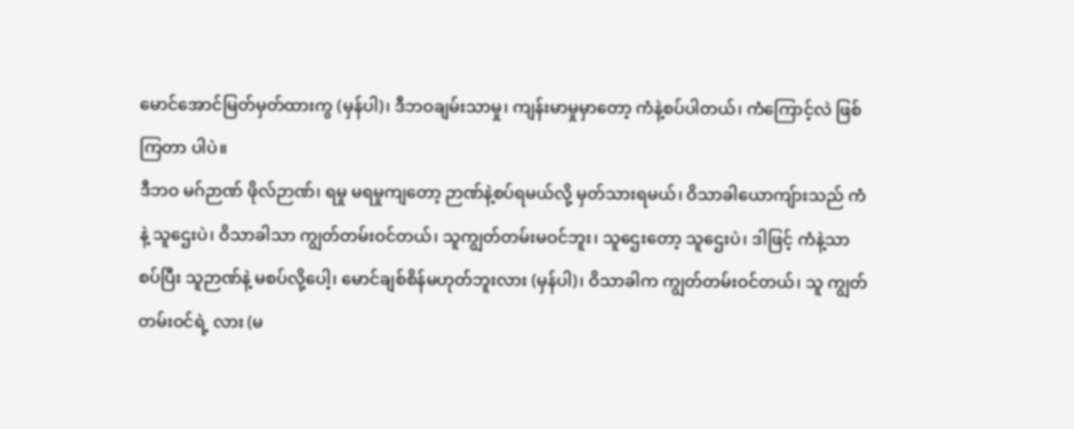မောင်အောင်မြတ်မှတ်ထားကွ (မှန်ပါ)၊ ဒီဘဝချမ်းသာမှု၊ ကျန်းမာမှုမှာတော့ ကံနဲ့စပ်ပါတယ်၊ ကံကြောင့်လဲ ဖြစ်ကြတာ ပါပဲ။
ဒီဘဝ မဂ်ဉာဏ် ဖိုလ်ဉာဏ်၊ ရမှု မရမှုကျတော့ ဉာဏ်နဲ့စပ်ရမယ်လို့ မှတ်သားရမယ်၊ ဝိသာခါယောကျ်ားသည် ကံနဲ့ သူဌေးပဲ၊ ဝိသာခါသာ ကျွတ်တမ်းဝင်တယ်၊ သူကျွတ်တမ်းမဝင်ဘူး၊ သူဌေးတော့ သူဌေးပဲ၊ ဒါဖြင့် ကံနဲ့သာစပ်ပြီး သူဉာဏ်နဲ့ မစပ်လို့ပေါ့၊ မောင်ချစ်စိန်မဟုတ်ဘူးလား (မှန်ပါ)၊ ဝိသာခါက ကျွတ်တမ်းဝင်တယ်၊ သူ ကျွတ်တမ်းဝင်ရဲ့ လား (မ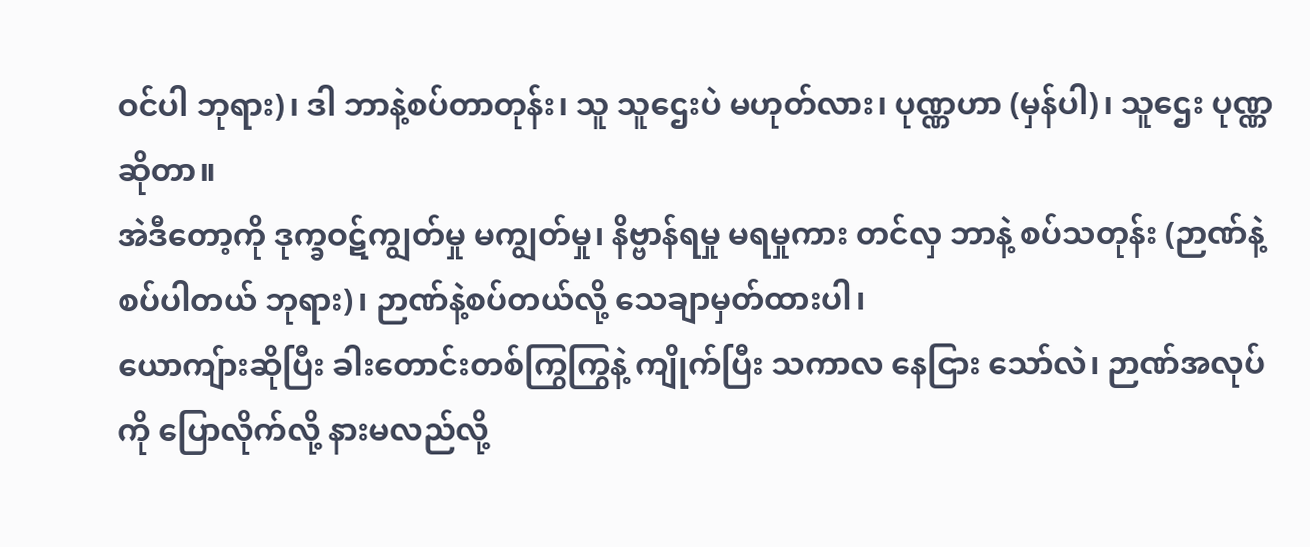ဝင်ပါ ဘုရား)၊ ဒါ ဘာနဲ့စပ်တာတုန်း၊ သူ သူဌေးပဲ မဟုတ်လား၊ ပုဏ္ဏဟာ (မှန်ပါ)၊ သူဌေး ပုဏ္ဏဆိုတာ။
အဲဒီတော့ကို ဒုက္ခဝဋ်ကျွတ်မှု မကျွတ်မှု၊ နိဗ္ဗာန်ရမှု မရမှုကား တင်လှ ဘာနဲ့ စပ်သတုန်း (ဉာဏ်နဲ့စပ်ပါတယ် ဘုရား)၊ ဉာဏ်နဲ့စပ်တယ်လို့ သေချာမှတ်ထားပါ၊
ယောကျ်ားဆိုပြီး ခါးတောင်းတစ်ကြွကြွနဲ့ ကျိုက်ပြီး သကာလ နေငြား သော်လဲ၊ ဉာဏ်အလုပ်ကို ပြောလိုက်လို့ နားမလည်လို့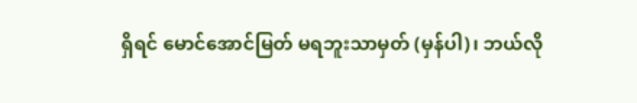ရှိရင် မောင်အောင်မြတ် မရဘူးသာမှတ် (မှန်ပါ)၊ ဘယ်လို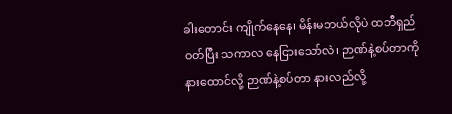ခါးတောင်း ကျိုက်နေနေ၊ မိန်းမဘယ်လိုပဲ ထဘီရှည်ဝတ်ပြီး သကာလ နေငြားသော်လဲ၊ ဉာဏ်နဲ့စပ်တာကို နားထောင်လို့ ဉာဏ်နဲ့စပ်တာ နားလည်လို့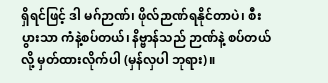ရှိရင်ဖြင့် ဒါ မဂ်ဉာဏ်၊ ဖိုလ်ဉာဏ်ရနိုင်တာပဲ၊ စီးပွားသာ ကံနဲ့စပ်တယ်၊ နိဗ္ဗာန်သည် ဉာဏ်နဲ့ စပ်တယ်လို့ မှတ်ထားလိုက်ပါ (မှန်လှပါ ဘုရား)။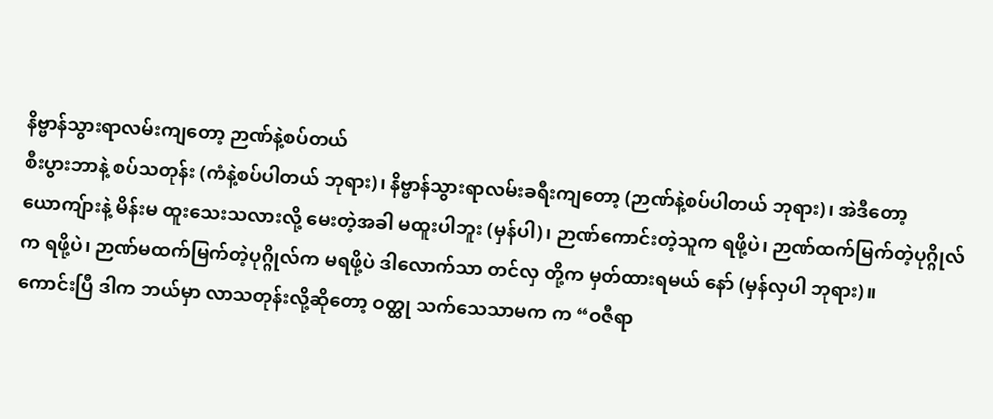နိဗ္ဗာန်သွားရာလမ်းကျတော့ ဉာဏ်နဲ့စပ်တယ်
စီးပွားဘာနဲ့ စပ်သတုန်း (ကံနဲ့စပ်ပါတယ် ဘုရား)၊ နိဗ္ဗာန်သွားရာလမ်းခရီးကျတော့ (ဉာဏ်နဲ့စပ်ပါတယ် ဘုရား)၊ အဲဒီတော့ ယောကျ်ားနဲ့ မိန်းမ ထူးသေးသလားလို့ မေးတဲ့အခါ မထူးပါဘူး (မှန်ပါ)၊ ဉာဏ်ကောင်းတဲ့သူက ရဖို့ပဲ၊ ဉာဏ်ထက်မြက်တဲ့ပုဂ္ဂိုလ်က ရဖို့ပဲ၊ ဉာဏ်မထက်မြက်တဲ့ပုဂ္ဂိုလ်က မရဖို့ပဲ ဒါလောက်သာ တင်လှ တို့က မှတ်ထားရမယ် နော် (မှန်လှပါ ဘုရား)။
ကောင်းပြီ ဒါက ဘယ်မှာ လာသတုန်းလို့ဆိုတော့ ဝတ္ထု သက်သေသာမက က “ဝဇီရာ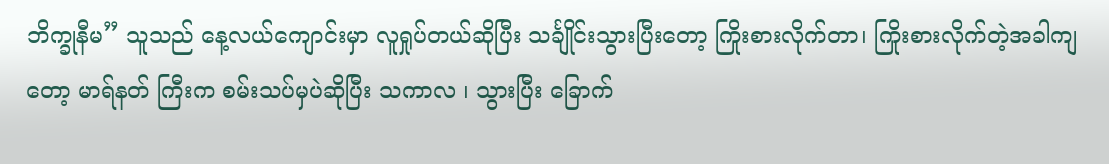ဘိက္ခုနီမ” သူသည် နေ့လယ်ကျောင်းမှာ လူရှုပ်တယ်ဆိုပြီး သင်္ချိုင်းသွားပြီးတော့ ကြိုးစားလိုက်တာ၊ ကြိုးစားလိုက်တဲ့အခါကျတော့ မာရ်နတ် ကြီးက စမ်းသပ်မှပဲဆိုပြီး သကာလ ၊ သွားပြီး ခြောက်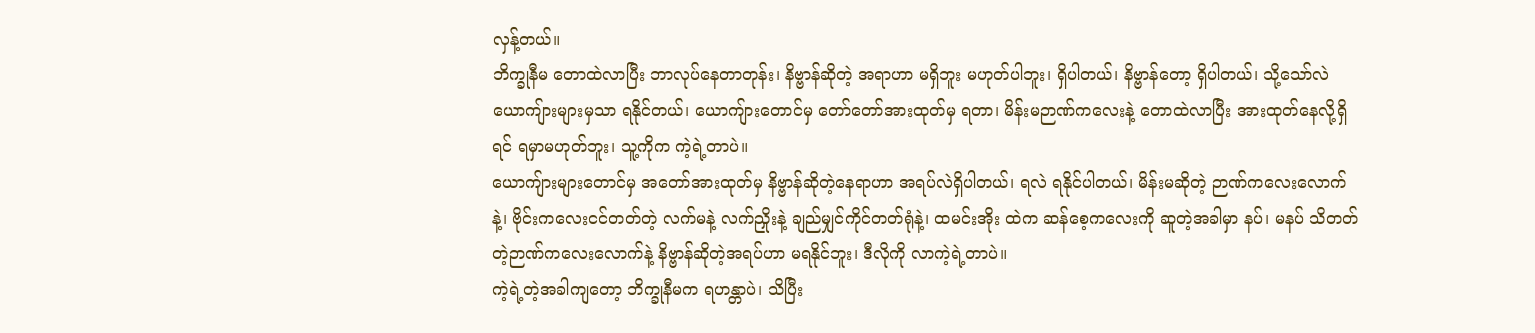လှန့်တယ်။
ဘိက္ခုနီမ တောထဲလာပြီး ဘာလုပ်နေတာတုန်း၊ နိဗ္ဗာန်ဆိုတဲ့ အရာဟာ မရှိဘူး မဟုတ်ပါဘူး၊ ရှိပါတယ်၊ နိဗ္ဗာန်တော့ ရှိပါတယ်၊ သို့သော်လဲ ယောကျ်ားများမှသာ ရနိုင်တယ်၊ ယောကျ်ားတောင်မှ တော်တော်အားထုတ်မှ ရတာ၊ မိန်းမဉာဏ်ကလေးနဲ့ တောထဲလာပြီး အားထုတ်နေလို့ရှိရင် ရမှာမဟုတ်ဘူး၊ သူ့ကိုက ကဲ့ရဲ့တာပဲ။
ယောကျ်ားများတောင်မှ အတော်အားထုတ်မှ နိဗ္ဗာန်ဆိုတဲ့နေရာဟာ အရပ်လဲရှိပါတယ်၊ ရလဲ ရနိုင်ပါတယ်၊ မိန်းမဆိုတဲ့ ဉာဏ်ကလေးလောက်နဲ့၊ ဗိုင်းကလေးငင်တတ်တဲ့ လက်မနဲ့ လက်ညှိုးနဲ့ ချည်မျှင်ကိုင်တတ်ရုံနဲ့၊ ထမင်းအိုး ထဲက ဆန်စေ့ကလေးကို ဆူတဲ့အခါမှာ နပ်၊ မနပ် သိတတ်တဲ့ဉာဏ်ကလေးလောက်နဲ့ နိဗ္ဗာန်ဆိုတဲ့အရပ်ဟာ မရနိုင်ဘူး၊ ဒီလိုကို လာကဲ့ရဲ့တာပဲ။
ကဲ့ရဲ့တဲ့အခါကျတော့ ဘိက္ခုနီမက ရဟန္တာပဲ၊ သိပြီး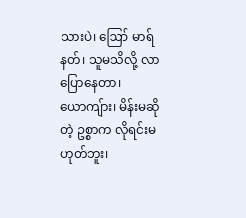သားပဲ၊ ဪ မာရ်နတ်၊ သူမသိလို့ လာပြောနေတာ၊ ယောကျ်ား၊ မိန်းမဆိုတဲ့ ဥစ္စာက လိုရင်းမဟုတ်ဘူး၊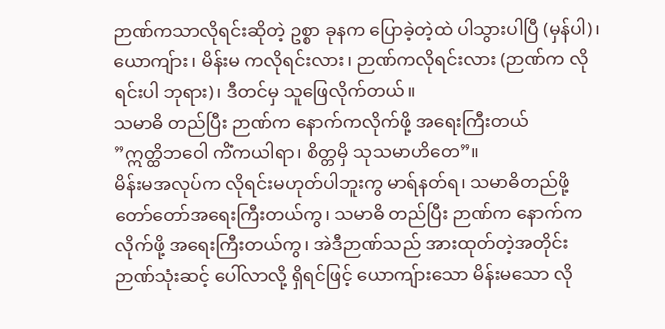ဉာဏ်ကသာလိုရင်းဆိုတဲ့ ဥစ္စာ ခုနက ပြောခဲ့တဲ့ထဲ ပါသွားပါပြီ (မှန်ပါ)၊ ယောကျ်ား၊ မိန်းမ ကလိုရင်းလား၊ ဉာဏ်ကလိုရင်းလား (ဉာဏ်က လိုရင်းပါ ဘုရား)၊ ဒီတင်မှ သူဖြေလိုက်တယ်။
သမာဓိ တည်ပြီး ဉာဏ်က နောက်ကလိုက်ဖို့ အရေးကြီးတယ်
”ဣတ္ထိဘဝေါ ကိံကယါရာ၊ စိတ္တမှိ သုသမာဟိတေ”။
မိန်းမအလုပ်က လိုရင်းမဟုတ်ပါဘူးကွ မာရ်နတ်ရ၊ သမာဓိတည်ဖို့ တော်တော်အရေးကြီးတယ်ကွ၊ သမာဓိ တည်ပြီး ဉာဏ်က နောက်ကလိုက်ဖို့ အရေးကြီးတယ်ကွ၊ အဲဒီဉာဏ်သည် အားထုတ်တဲ့အတိုင်း ဉာဏ်သုံးဆင့် ပေါ်လာလို့ ရှိရင်ဖြင့် ယောကျ်ားသော မိန်းမသော လို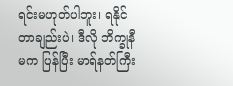ရင်းမဟုတ်ပါဘူး၊ ရနိုင်တာချည်းပဲ၊ ဒီလို ဘိက္ခုနီမက ပြန်ပြီး မာရ်နတ်ကြီး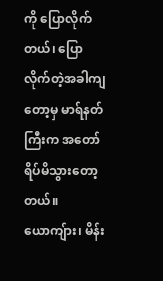ကို ပြောလိုက်တယ်၊ ပြောလိုက်တဲ့အခါကျတော့မှ မာရ်နတ်ကြီးက အတော်ရိပ်မိသွားတော့တယ်။
ယောကျ်ား၊ မိန်း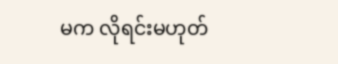မက လိုရင်းမဟုတ်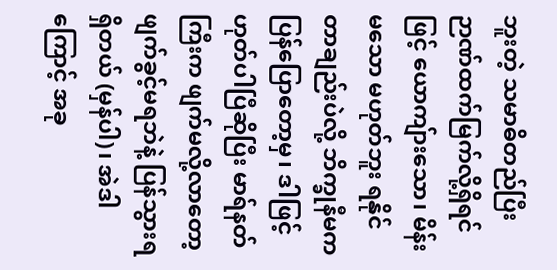ဘူးတဲ့ သမာဓိတည်ပြီး ဉာဏ်ထက်မြက်လို့ရှိရင်ဖြင့် ယောကျ်ားသော၊ မိန်းမသော မဟုတ်ဘူး ရနိုင်တာချည်းပဲလို့ ဘိက္ခုနီမက ပြန်ပြောတော့မှ၊ ဒါဖြင့် ဟုတ်ပါပြီဆိုပြီး မာရ်နတ်ကြီးက ဖျက်မလို့လာတော့ ဖျက်ခွင့်မရဘဲနဲ့ ပြန်သွားရရှိတယ် (မှန်ပါ)၊ အဲဒါကြောင့် အခု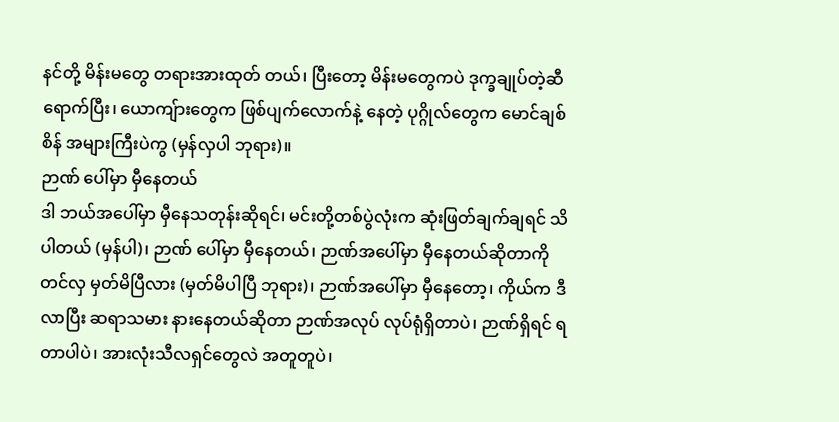နင်တို့ မိန်းမတွေ တရားအားထုတ် တယ်၊ ပြီးတော့ မိန်းမတွေကပဲ ဒုက္ခချုပ်တဲ့ဆီရောက်ပြီး၊ ယောကျ်ားတွေက ဖြစ်ပျက်လောက်နဲ့ နေတဲ့ ပုဂ္ဂိုလ်တွေက မောင်ချစ်စိန် အများကြီးပဲကွ (မှန်လှပါ ဘုရား)။
ဉာဏ် ပေါ်မှာ မှီနေတယ်
ဒါ ဘယ်အပေါ်မှာ မှီနေသတုန်းဆိုရင်၊ မင်းတို့တစ်ပွဲလုံးက ဆုံးဖြတ်ချက်ချရင် သိပါတယ် (မှန်ပါ)၊ ဉာဏ် ပေါ်မှာ မှီနေတယ်၊ ဉာဏ်အပေါ်မှာ မှီနေတယ်ဆိုတာကို တင်လှ မှတ်မိပြီလား (မှတ်မိပါပြီ ဘုရား)၊ ဉာဏ်အပေါ်မှာ မှီနေတော့၊ ကိုယ်က ဒီလာပြီး ဆရာသမား နားနေတယ်ဆိုတာ ဉာဏ်အလုပ် လုပ်ရုံရှိတာပဲ၊ ဉာဏ်ရှိရင် ရတာပါပဲ၊ အားလုံးသီလရှင်တွေလဲ အတူတူပဲ၊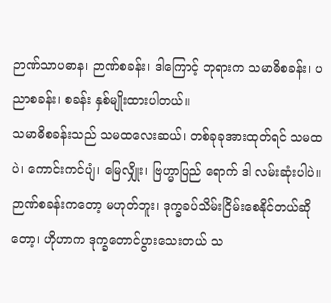ဉာဏ်သာပဓာန၊ ဉာဏ်စခန်း၊ ဒါကြောင့် ဘုရားက သမာဓိစခန်း၊ ပညာစခန်း၊ စခန်း နှစ်မျိုးထားပါတယ်။
သမာဓိစခန်းသည် သမထလေးဆယ်၊ တစ်ခုခုအားထုတ်ရင် သမထပဲ၊ ကောင်းကင်ပျံ၊ မြေလျှိုး၊ ဗြဟ္မာပြည် ရောက် ဒါ လမ်းဆုံးပါပဲ။
ဉာဏ်စခန်းကတော့ မဟုတ်ဘူး၊ ဒုက္ခခပ်သိမ်းငြိမ်းစေနိုင်တယ်ဆိုတော့၊ ဟိုဟာက ဒုက္ခတောင်ပွားသေးတယ် သ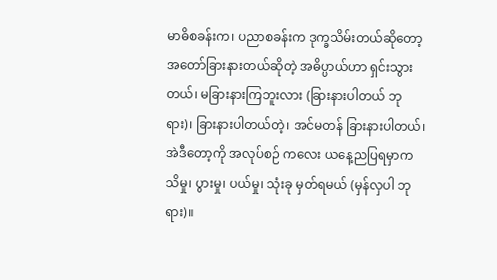မာဓိစခန်းက၊ ပညာစခန်းက ဒုက္ခသိမ်းတယ်ဆိုတော့ အတော်ခြားနားတယ်ဆိုတဲ့ အဓိပ္ပာယ်ဟာ ရှင်းသွားတယ်၊ မခြားနားကြဘူးလား (ခြားနားပါတယ် ဘုရား)၊ ခြားနားပါတယ်တဲ့၊ အင်မတန် ခြားနားပါတယ်၊ အဲဒီတော့ကို အလုပ်စဉ် ကလေး ယနေ့ညပြရမှာက သိမှု၊ ပွားမှု၊ ပယ်မှု၊ သုံးခု မှတ်ရမယ် (မှန်လှပါ ဘုရား)။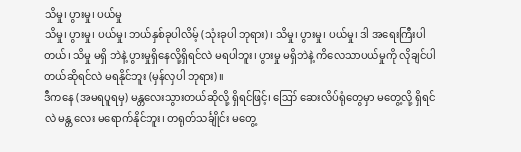သိမှု၊ ပွားမှု၊ ပယ်မှု
သိမှု၊ ပွားမှု၊ ပယ်မှု၊ ဘယ်နှစ်ခုပါလိမ့် (သုံးခုပါ ဘုရား)၊ သိမှု၊ ပွားမှု၊ ပယ်မှု၊ ဒါ အရေးကြီးပါတယ်၊ သိမှု မရှိ ဘဲနဲ့ ပွားမှုရှိနေလို့ရှိရင်လဲ မရပါဘူး၊ ပွားမှု မရှိဘဲနဲ့ ကိလေသာပယ်မှုကို လိုချင်ပါတယ်ဆိုရင်လဲ မရနိုင်ဘူး (မှန်လှပါ ဘုရား)။
ဒီကနေ (အမရပူရမှ) မန္တလေးသွားတယ်ဆိုလို့ ရှိရင်ဖြင့်၊ ဪ ဆေးလိပ်ရုံတွေမှာ မတွေ့လို့ ရှိရင်လဲ မန္တ လေး မရောက်နိုင်ဘူး၊ တရုတ်သင်္ချိုင်း မတွေ့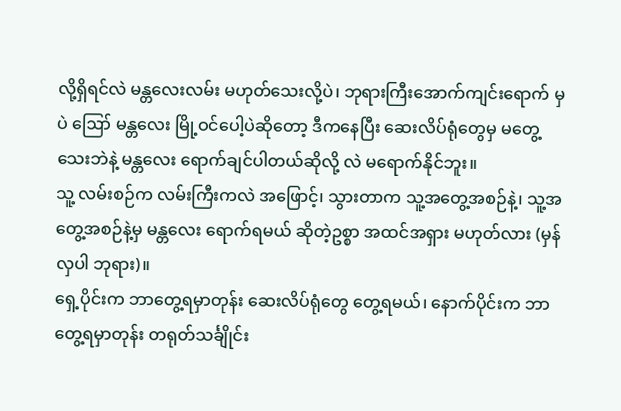လို့ရှိရင်လဲ မန္တလေးလမ်း မဟုတ်သေးလို့ပဲ၊ ဘုရားကြီးအောက်ကျင်းရောက် မှပဲ ဪ မန္တလေး မြို့ဝင်ပေါ့ပဲဆိုတော့ ဒီကနေပြီး ဆေးလိပ်ရုံတွေမှ မတွေ့သေးဘဲနဲ့ မန္တလေး ရောက်ချင်ပါတယ်ဆိုလို့ လဲ မရောက်နိုင်ဘူး။
သူ့ လမ်းစဉ်က လမ်းကြီးကလဲ အဖြောင့်၊ သွားတာက သူ့အတွေ့အစဉ်နဲ့၊ သူ့အတွေ့အစဉ်နဲ့မှ မန္တလေး ရောက်ရမယ် ဆိုတဲ့ဥစ္စာ အထင်အရှား မဟုတ်လား (မှန်လှပါ ဘုရား)။
ရှေ့ပိုင်းက ဘာတွေ့ရမှာတုန်း ဆေးလိပ်ရုံတွေ တွေ့ရမယ်၊ နောက်ပိုင်းက ဘာတွေ့ရမှာတုန်း တရုတ်သင်္ချိုင်း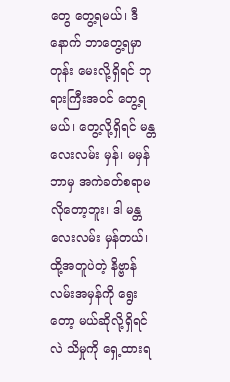တွေ တွေ့ရမယ်၊ ဒီနောက် ဘာတွေ့ရမှာတုန်း မေးလို့ရှိရင် ဘုရားကြီးအဝင် တွေ့ရမယ်၊ တွေ့လို့ရှိရင် မန္တလေးလမ်း မှန်၊ မမှန် ဘာမှ အကဲခတ်စရာမလိုတော့ဘူး၊ ဒါ မန္တလေးလမ်း မှန်တယ်၊ ထို့အတူပဲတဲ့ နိဗ္ဗာန်လမ်းအမှန်ကို ရွေးတော့ မယ်ဆိုလို့ရှိရင်လဲ သိမှုကို ရှေ့ထားရ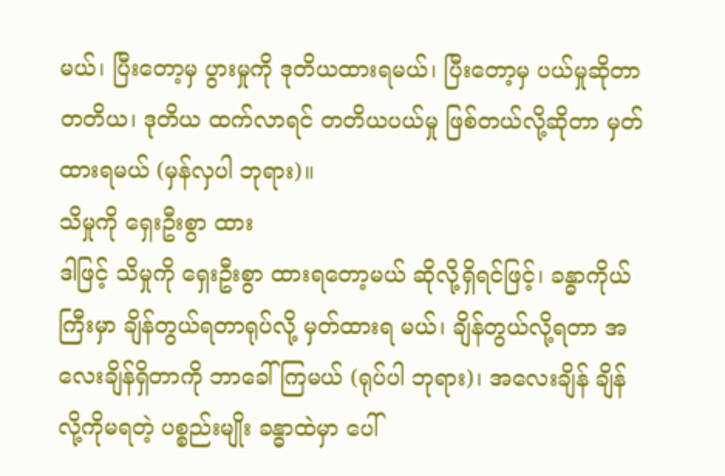မယ်၊ ပြီးတော့မှ ပွားမှုကို ဒုတိယထားရမယ်၊ ပြီးတော့မှ ပယ်မှုဆိုတာ တတိယ၊ ဒုတိယ ထက်လာရင် တတိယပယ်မှု ဖြစ်တယ်လို့ဆိုတာ မှတ်ထားရမယ် (မှန်လှပါ ဘုရား)။
သိမှုကို ရှေးဦးစွာ ထား
ဒါဖြင့် သိမှုကို ရှေးဦးစွာ ထားရတော့မယ် ဆိုလို့ရှိရင်ဖြင့်၊ ခန္ဓာကိုယ်ကြီးမှာ ချိန်တွယ်ရတာရုပ်လို့ မှတ်ထားရ မယ်၊ ချိန်တွယ်လို့ရတာ အလေးချိန်ရှိတာကို ဘာခေါ်ကြမယ် (ရုပ်ပါ ဘုရား)၊ အလေးချိန် ချိန်လို့ကိုမရတဲ့ ပစ္စည်းမျိုး ခန္ဓာထဲမှာ ပေါ်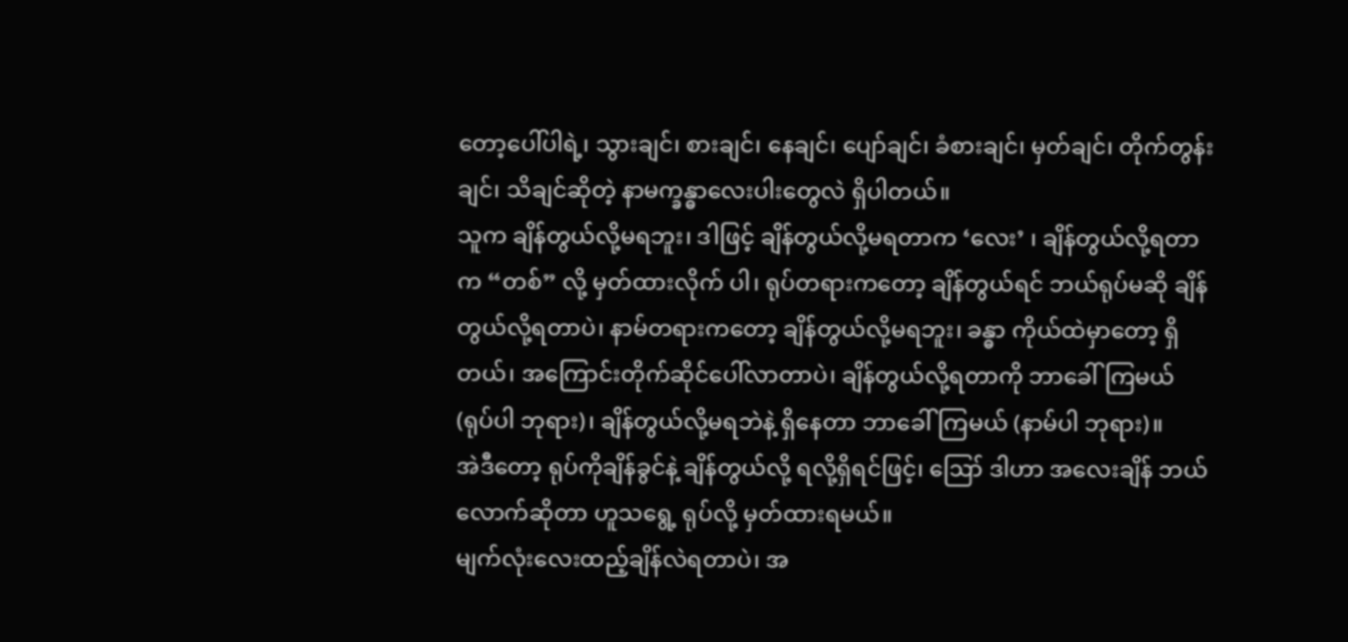တော့ပေါ်ပါရဲ့၊ သွားချင်၊ စားချင်၊ နေချင်၊ ပျော်ချင်၊ ခံစားချင်၊ မှတ်ချင်၊ တိုက်တွန်းချင်၊ သိချင်ဆိုတဲ့ နာမက္ခန္ဓာလေးပါးတွေလဲ ရှိပါတယ်။
သူက ချိန်တွယ်လို့မရဘူး၊ ဒါဖြင့် ချိန်တွယ်လို့မရတာက ‘လေး’ ၊ ချိန်တွယ်လို့ရတာက “တစ်” လို့ မှတ်ထားလိုက် ပါ၊ ရုပ်တရားကတော့ ချိန်တွယ်ရင် ဘယ်ရုပ်မဆို ချိန်တွယ်လို့ရတာပဲ၊ နာမ်တရားကတော့ ချိန်တွယ်လို့မရဘူး၊ ခန္ဓာ ကိုယ်ထဲမှာတော့ ရှိတယ်၊ အကြောင်းတိုက်ဆိုင်ပေါ်လာတာပဲ၊ ချိန်တွယ်လို့ရတာကို ဘာခေါ်ကြမယ် (ရုပ်ပါ ဘုရား)၊ ချိန်တွယ်လို့မရဘဲနဲ့ ရှိနေတာ ဘာခေါ်ကြမယ် (နာမ်ပါ ဘုရား)။
အဲဒီတော့ ရုပ်ကိုချိန်ခွင်နဲ့ ချိန်တွယ်လို့ ရလို့ရှိရင်ဖြင့်၊ ဪ ဒါဟာ အလေးချိန် ဘယ်လောက်ဆိုတာ ဟူသရွေ့ ရုပ်လို့ မှတ်ထားရမယ်။
မျက်လုံးလေးထည့်ချိန်လဲရတာပဲ၊ အ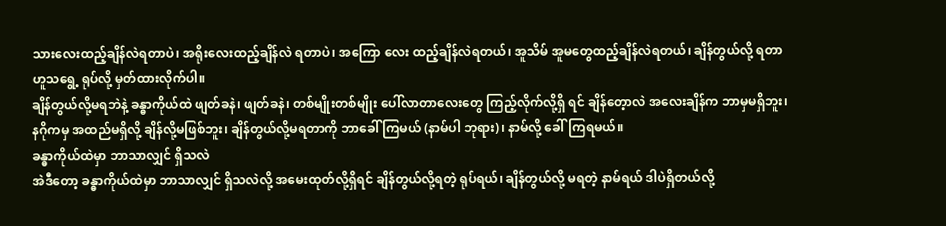သားလေးထည့်ချိန်လဲရတာပဲ၊ အရိုးလေးထည့်ချိန်လဲ ရတာပဲ၊ အကြော လေး ထည့်ချိန်လဲရတယ်၊ အူသိမ် အူမတွေထည့်ချိန်လဲရတယ်၊ ချိန်တွယ်လို့ ရတာဟူသရွေ့ ရုပ်လို့ မှတ်ထားလိုက်ပါ။
ချိန်တွယ်လို့မရဘဲနဲ့ ခန္ဓာကိုယ်ထဲ ဖျတ်ခနဲ၊ ဖျတ်ခနဲ၊ တစ်မျိုးတစ်မျိုး ပေါ်လာတာလေးတွေ ကြည့်လိုက်လို့ရှိ ရင် ချိန်တေ့ာလဲ အလေးချိန်က ဘာမှမရှိဘူး၊ နဂိုကမှ အထည်မရှိလို့ ချိန်လို့မဖြစ်ဘူး၊ ချိန်တွယ်လို့မရတာကို ဘာခေါ် ကြမယ် (နာမ်ပါ ဘုရား)၊ နာမ်လို့ ခေါ်ကြရမယ်။
ခန္ဓာကိုယ်ထဲမှာ ဘာသာလျှင် ရှိသလဲ
အဲဒီတော့ ခန္ဓာကိုယ်ထဲမှာ ဘာသာလျှင် ရှိသလဲလို့ အမေးထုတ်လို့ရှိရင် ချိန်တွယ်လို့ရတဲ့ ရုပ်ရယ်၊ ချိန်တွယ်လို့ မရတဲ့ နာမ်ရယ် ဒါပဲရှိတယ်လို့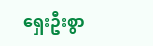ရှေးဦးစွာ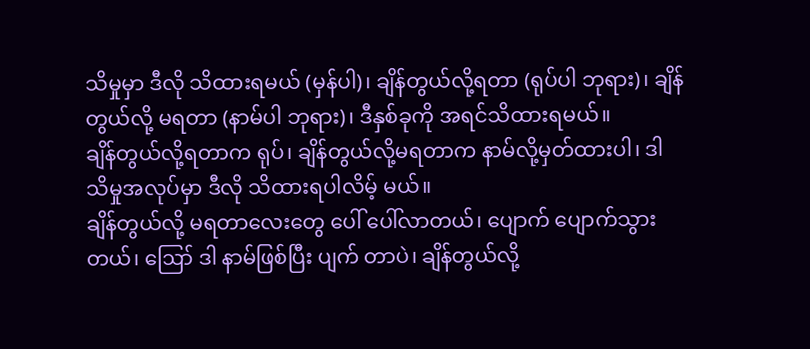သိမှုမှာ ဒီလို သိထားရမယ် (မှန်ပါ)၊ ချိန်တွယ်လို့ရတာ (ရုပ်ပါ ဘုရား)၊ ချိန်တွယ်လို့ မရတာ (နာမ်ပါ ဘုရား)၊ ဒီနှစ်ခုကို အရင်သိထားရမယ်။
ချိန်တွယ်လို့ရတာက ရုပ်၊ ချိန်တွယ်လို့မရတာက နာမ်လို့မှတ်ထားပါ၊ ဒါ သိမှုအလုပ်မှာ ဒီလို သိထားရပါလိမ့် မယ်။
ချိန်တွယ်လို့ မရတာလေးတွေ ပေါ် ပေါ်လာတယ်၊ ပျောက် ပျောက်သွားတယ်၊ ဪ ဒါ နာမ်ဖြစ်ပြီး ပျက် တာပဲ၊ ချိန်တွယ်လို့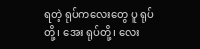ရတဲ့ ရုပ်ကလေးတွေ ပူ ရုပ်တို့၊ အေး ရုပ်တို့၊ လေး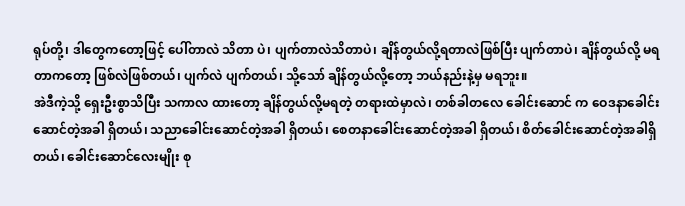ရုပ်တို့၊ ဒါတွေကတော့ဖြင့် ပေါ်တာလဲ သိတာ ပဲ၊ ပျက်တာလဲသိတာပဲ၊ ချိန်တွယ်လို့ရတာလဲဖြစ်ပြီး ပျက်တာပဲ၊ ချိန်တွယ်လို့ မရတာကတော့ ဖြစ်လဲဖြစ်တယ်၊ ပျက်လဲ ပျက်တယ်၊ သို့သော် ချိန်တွယ်လို့တော့ ဘယ်နည်းနဲ့မှ မရဘူး။
အဲဒီကဲ့သို့ ရှေးဦးစွာသိပြီး သကာလ ထားတော့ ချိန်တွယ်လို့မရတဲ့ တရားထဲမှာလဲ၊ တစ်ခါတလေ ခေါင်းဆောင် က ဝေဒနာခေါင်းဆောင်တဲ့အခါ ရှိတယ်၊ သညာခေါင်းဆောင်တဲ့အခါ ရှိတယ်၊ စေတနာခေါင်းဆောင်တဲ့အခါ ရှိတယ်၊ စိတ်ခေါင်းဆောင်တဲ့အခါရှိတယ်၊ ခေါင်းဆောင်လေးမျိုး စု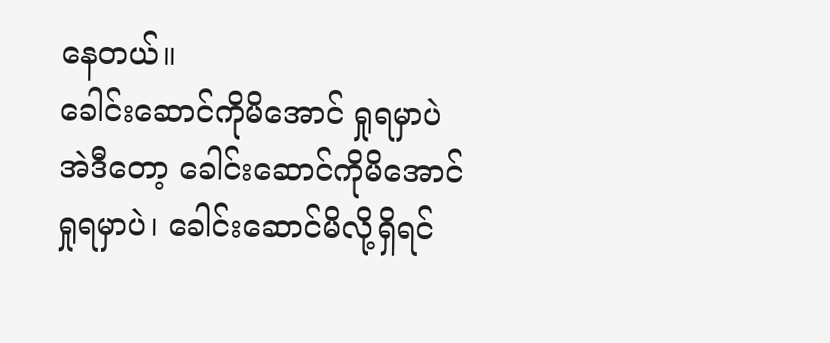နေတယ်။
ခေါင်းဆောင်ကိုမိအောင် ရှုရမှာပဲ
အဲဒီတော့ ခေါင်းဆောင်ကိုမိအောင် ရှုရမှာပဲ၊ ခေါင်းဆောင်မိလို့ရှိရင်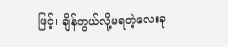ဖြင့်၊ ချိန်တွယ်လို့မရတဲ့လေးခု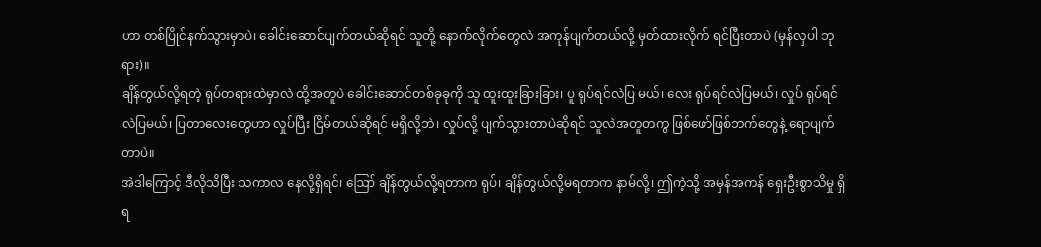ဟာ တစ်ပြိုင်နက်သွားမှာပဲ၊ ခေါင်းဆောင်ပျက်တယ်ဆိုရင် သူတို့ နောက်လိုက်တွေလဲ အကုန်ပျက်တယ်လို့ မှတ်ထားလိုက် ရင်ပြီးတာပဲ (မှန်လှပါ ဘုရား)။
ချိန်တွယ်လို့ရတဲ့ ရုပ်တရားထဲမှာလဲ ထို့အတူပဲ ခေါင်းဆောင်တစ်ခုခုကို သူ ထူးထူးခြားခြား၊ ပူ ရုပ်ရင်လဲပြ မယ်၊ လေး ရုပ်ရင်လဲပြမယ်၊ လှုပ် ရုပ်ရင်လဲပြမယ်၊ ပြတာလေးတွေဟာ လှုပ်ပြီး ငြိမ်တယ်ဆိုရင် မရှိလို့ဘဲ၊ လှုပ်လို့ ပျက်သွားတာပဲဆိုရင် သူလဲအတူတကွ ဖြစ်ဖော်ဖြစ်ဘက်တွေနဲ့ ရောပျက်တာပဲ။
အဲဒါကြောင့် ဒီလိုသိပြီး သကာလ နေလို့ရှိရင်၊ ဪ ချိန်တွယ်လို့ရတာက ရုပ်၊ ချိန်တွယ်လို့မရတာက နာမ်လို့၊ ဤကဲ့သို့ အမှန်အကန် ရှေးဦးစွာသိမှု ရှိရ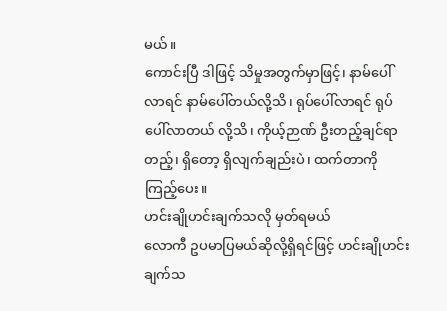မယ်။
ကောင်းပြီ ဒါဖြင့် သိမှုအတွက်မှာဖြင့်၊ နာမ်ပေါ်လာရင် နာမ်ပေါ်တယ်လို့သိ၊ ရုပ်ပေါ်လာရင် ရုပ်ပေါ်လာတယ် လို့သိ၊ ကိုယ့်ဉာဏ် ဦးတည့်ချင်ရာတည့်၊ ရှိတော့ ရှိလျက်ချည်းပဲ၊ ထက်တာကိုကြည့်ပေး။
ဟင်းချိုဟင်းချက်သလို မှတ်ရမယ်
လောကီ ဥပမာပြမယ်ဆိုလို့ရှိရင်ဖြင့် ဟင်းချိုဟင်းချက်သ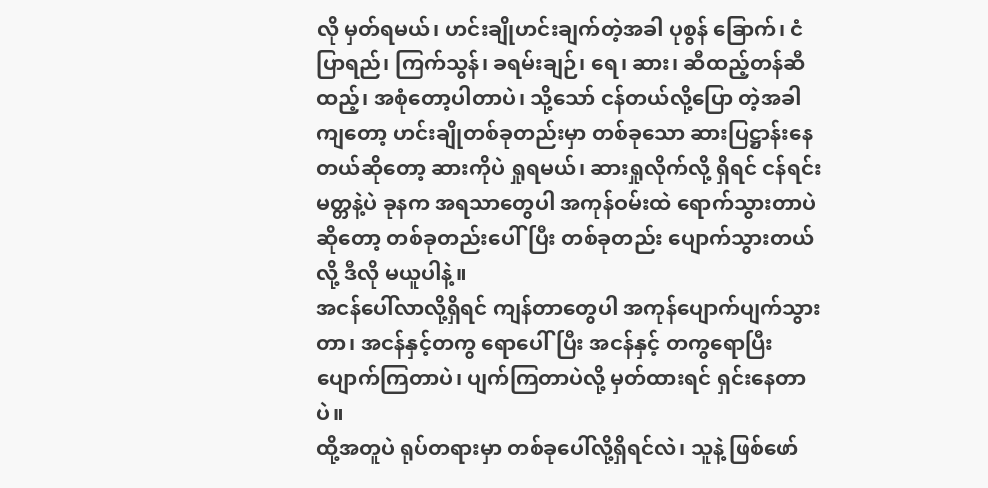လို မှတ်ရမယ်၊ ဟင်းချိုဟင်းချက်တဲ့အခါ ပုစွန် ခြောက်၊ ငံပြာရည်၊ ကြက်သွန်၊ ခရမ်းချဉ်၊ ရေ၊ ဆား၊ ဆီထည့်တန်ဆီထည့်၊ အစုံတော့ပါတာပဲ၊ သို့သော် ငန်တယ်လို့ပြော တဲ့အခါကျတော့ ဟင်းချိုတစ်ခုတည်းမှာ တစ်ခုသော ဆားပြဋ္ဌာန်းနေတယ်ဆိုတော့ ဆားကိုပဲ ရှုရမယ်၊ ဆားရှုလိုက်လို့ ရှိရင် ငန်ရင်းမတ္တနဲ့ပဲ ခုနက အရသာတွေပါ အကုန်ဝမ်းထဲ ရောက်သွားတာပဲဆိုတော့ တစ်ခုတည်းပေါ်ပြီး တစ်ခုတည်း ပျောက်သွားတယ်လို့ ဒီလို မယူပါနဲ့။
အငန်ပေါ်လာလို့ရှိရင် ကျန်တာတွေပါ အကုန်ပျောက်ပျက်သွားတာ၊ အငန်နှင့်တကွ ရောပေါ်ပြီး အငန်နှင့် တကွရောပြီး ပျောက်ကြတာပဲ၊ ပျက်ကြတာပဲလို့ မှတ်ထားရင် ရှင်းနေတာပဲ။
ထို့အတူပဲ ရုပ်တရားမှာ တစ်ခုပေါ်လို့ရှိရင်လဲ၊ သူနဲ့ ဖြစ်ဖော်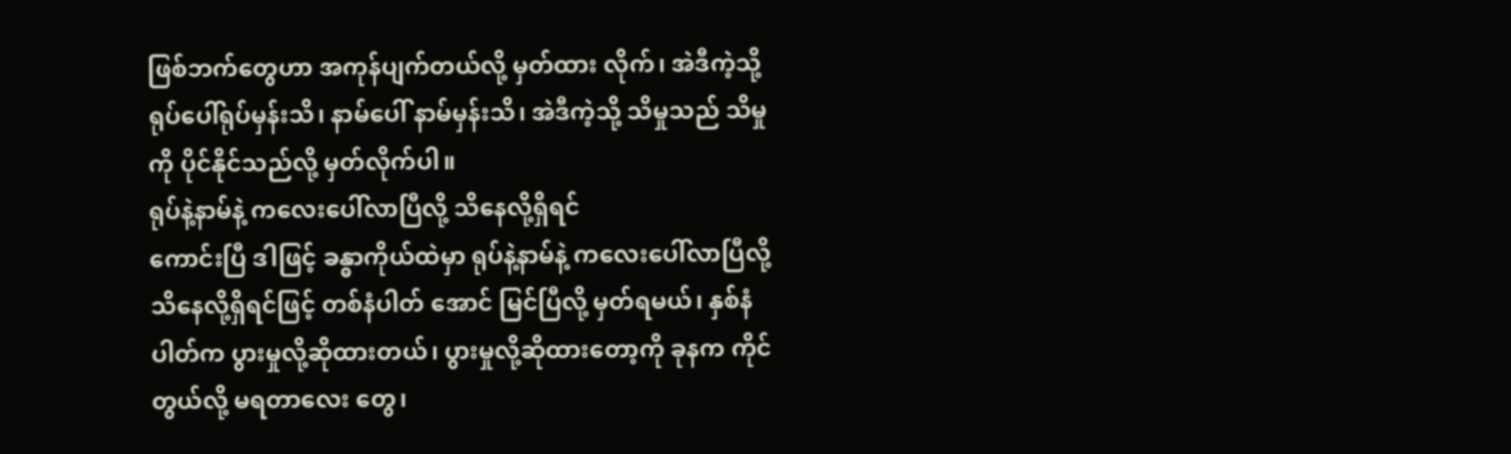ဖြစ်ဘက်တွေဟာ အကုန်ပျက်တယ်လို့ မှတ်ထား လိုက်၊ အဲဒီကဲ့သို့ ရုပ်ပေါ်ရုပ်မှန်းသိ၊ နာမ်ပေါ် နာမ်မှန်းသိ၊ အဲဒီကဲ့သို့ သိမှုသည် သိမှုကို ပိုင်နိုင်သည်လို့ မှတ်လိုက်ပါ။
ရုပ်နဲ့နာမ်နဲ့ ကလေးပေါ်လာပြီလို့ သိနေလို့ရှိရင်
ကောင်းပြီ ဒါဖြင့် ခန္ဓာကိုယ်ထဲမှာ ရုပ်နဲ့နာမ်နဲ့ ကလေးပေါ်လာပြီလို့ သိနေလို့ရှိရင်ဖြင့် တစ်နံပါတ် အောင် မြင်ပြီလို့ မှတ်ရမယ်၊ နှစ်နံပါတ်က ပွားမှုလို့ဆိုထားတယ်၊ ပွားမှုလို့ဆိုထားတော့ကို ခုနက ကိုင်တွယ်လို့ မရတာလေး တွေ၊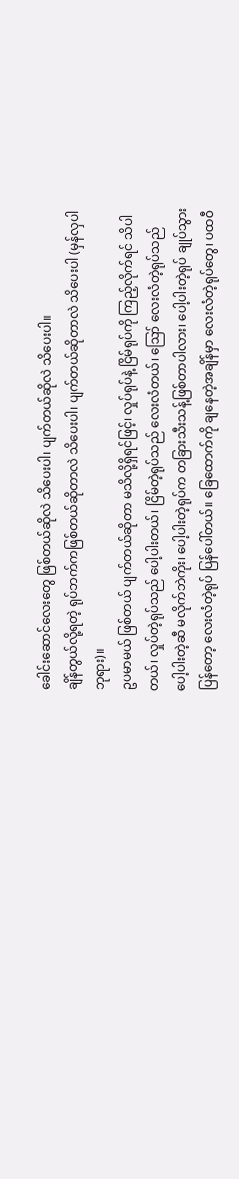ခေါင်းဆောင်လေးတွေ ဖြစ်တယ်ဆိုလဲ သိပေးပါ၊ ပျက်တယ်ဆိုလဲ သိပေးပါ။
ချိန်တွယ်လို့ရတဲ့ ရုပ်ဘက်ကဖြစ်တယ်ဆိုတာလဲ သိပေးပါ၊ ပျက်တယ်ဆိုတာလဲ သိပေးပါ (မှန်လှပါ ဘုရား)။
ဥပမာမယ် ဖြစ်တယ် ပျက်တယ်ဆိုတာ မသိလို့ရှိရင်ဖြင့်၊ လှုပ်ရုပ်နဲ့ ငြိမ်ရုပ်ကို ကြည့်လိုက်ရင် သိပါတယ်၊ လှုပ်တဲ့ရုပ်သည် ပေါ့ပါးတယ်၊ ငြိမ်တဲ့ရုပ်သည် လေးလံတယ်၊ ဪ လေးလံတဲ့ရုပ်သည် ပေါ့ပါးတဲ့ဆီ မလိုက်ဘဲကိုး၊ ပေါ့ပါးတဲ့ရုပ်က တခြားသီးသန့်ဖြစ်တာပါလား၊ ပေါ့ပါးတဲ့ရုပ် ချုပ်သွားပြန်တော့ လေးလံတဲ့ရုပ် ပြန်ပေါ်တယ်။ ခြေထောက်ကို ချနေတဲ့အချိန်မှာ လေးလံတဲ့ရုပ်တွေ၊ ပထဝီ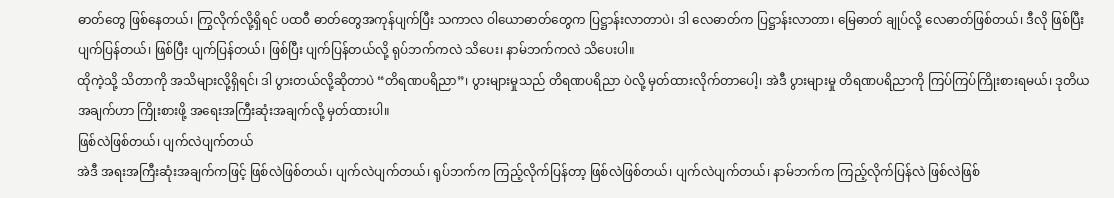ဓာတ်တွေ ဖြစ်နေတယ်၊ ကြွလိုက်လို့ရှိရင် ပထဝီ ဓာတ်တွေအကုန်ပျက်ပြီး သကာလ ဝါယောဓာတ်တွေက ပြဋ္ဌာန်းလာတာပဲ၊ ဒါ လေဓာတ်က ပြဋ္ဌာန်းလာတာ၊ မြေဓာတ် ချုပ်လို့ လေဓာတ်ဖြစ်တယ်၊ ဒီလို ဖြစ်ပြီး ပျက်ပြန်တယ်၊ ဖြစ်ပြီး ပျက်ပြန်တယ်၊ ဖြစ်ပြီး ပျက်ပြန်တယ်လို့ ရုပ်ဘက်ကလဲ သိပေး၊ နာမ်ဘက်ကလဲ သိပေးပါ။
ထိုကဲ့သို့ သိတာကို အသိများလို့ရှိရင်၊ ဒါ ပွားတယ်လို့ဆိုတာပဲ “တိရဏပရိညာ”၊ ပွားများမှုသည် တိရဏပရိညာ ပဲလို့ မှတ်ထားလိုက်တာပေါ့၊ အဲဒီ ပွားများမှု တိရဏပရိညာကို ကြပ်ကြပ်ကြိုးစားရမယ်၊ ဒုတိယအချက်ဟာ ကြိုးစားဖို့ အရေးအကြီးဆုံးအချက်လို့ မှတ်ထားပါ။
ဖြစ်လဲဖြစ်တယ်၊ ပျက်လဲပျက်တယ်
အဲဒီ အရးအကြီးဆုံးအချက်ကဖြင့် ဖြစ်လဲဖြစ်တယ်၊ ပျက်လဲပျက်တယ်၊ ရုပ်ဘက်က ကြည့်လိုက်ပြန်တာ့ ဖြစ်လဲဖြစ်တယ်၊ ပျက်လဲပျက်တယ်၊ နာမ်ဘက်က ကြည့်လိုက်ပြန်လဲ ဖြစ်လဲဖြစ်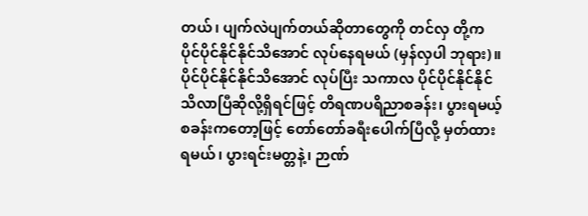တယ်၊ ပျက်လဲပျက်တယ်ဆိုတာတွေကို တင်လှ တို့က ပိုင်ပိုင်နိုင်နိုင်သိအောင် လုပ်နေရမယ် (မှန်လှပါ ဘုရား)။
ပိုင်ပိုင်နိုင်နိုင်သိအောင် လုပ်ပြီး သကာလ ပိုင်ပိုင်နိုင်နိုင်သိလာပြီဆိုလို့ရှိရင်ဖြင့် တိရဏပရိညာစခန်း၊ ပွားရမယ့် စခန်းကတော့ဖြင့် တော်တော်ခရီးပေါက်ပြီလို့ မှတ်ထားရမယ်၊ ပွားရင်းမတ္တနဲ့၊ ဉာဏ်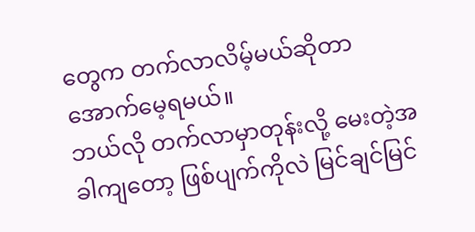တွေက တက်လာလိမ့်မယ်ဆိုတာ အောက်မေ့ရမယ်။
ဘယ်လို တက်လာမှာတုန်းလို့ မေးတဲ့အခါကျတော့ ဖြစ်ပျက်ကိုလဲ မြင်ချင်မြင်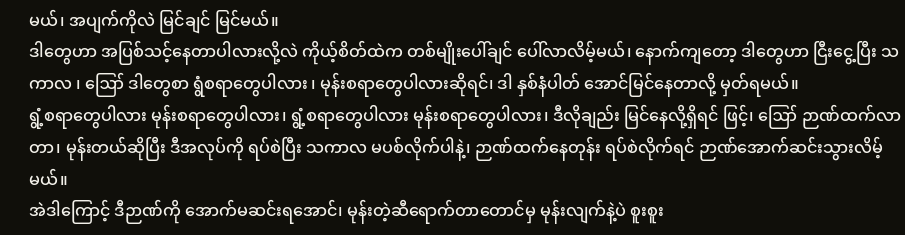မယ်၊ အပျက်ကိုလဲ မြင်ချင် မြင်မယ်။
ဒါတွေဟာ အပြစ်သင့်နေတာပါလားလို့လဲ ကိုယ့်စိတ်ထဲက တစ်မျိုးပေါ်ချင် ပေါ်လာလိမ့်မယ်၊ နောက်ကျတော့ ဒါတွေဟာ ငြီးငွေ့ပြီး သကာလ ၊ ဪ ဒါတွေစာ ရွံစရာတွေပါလား ၊ မုန်းစရာတွေပါလားဆိုရင်၊ ဒါ နှစ်နံပါတ် အောင်မြင်နေတာလို့ မှတ်ရမယ်။
ရွံ့စရာတွေပါလား မုန်းစရာတွေပါလား၊ ရွံ့စရာတွေပါလား မုန်းစရာတွေပါလား၊ ဒီလိုချည်း မြင်နေလို့ရှိရင် ဖြင့်၊ ဪ ဉာဏ်ထက်လာတာ၊ မုန်းတယ်ဆိုပြီး ဒီအလုပ်ကို ရပ်စဲပြီး သကာလ မပစ်လိုက်ပါနဲ့၊ ဉာဏ်ထက်နေတုန်း ရပ်စဲလိုက်ရင် ဉာဏ်အောက်ဆင်းသွားလိမ့်မယ်။
အဲဒါကြောင့် ဒီဉာဏ်ကို အောက်မဆင်းရအောင်၊ မုန်းတဲ့ဆီရောက်တာတောင်မှ မုန်းလျက်နဲ့ပဲ စူးစူး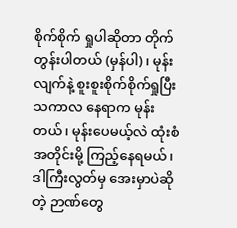စိုက်စိုက် ရှုပါဆိုတာ တိုက်တွန်းပါတယ် (မှန်ပါ)၊ မုန်းလျက်နဲ့ စူးစူးစိုက်စိုက်ရှုပြီး သကာလ နေရာက မုန်းတယ်၊ မုန်းပေမယ့်လဲ ထုံးစံအတိုင်းမို့ ကြည့်နေရမယ်၊ ဒါကြီးလွတ်မှ အေးမှာပဲဆိုတဲ့ ဉာဏ်တွေ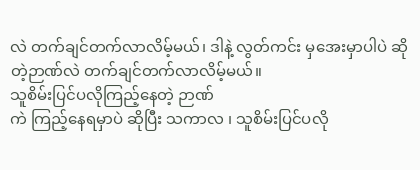လဲ တက်ချင်တက်လာလိမ့်မယ်၊ ဒါနဲ့ လွတ်ကင်း မှအေးမှာပါပဲ ဆိုတဲ့ဉာဏ်လဲ တက်ချင်တက်လာလိမ့်မယ်။
သူစိမ်းပြင်ပလိုကြည့်နေတဲ့ ဉာဏ်
ကဲ ကြည့်နေရမှာပဲ ဆိုပြီး သကာလ ၊ သူစိမ်းပြင်ပလို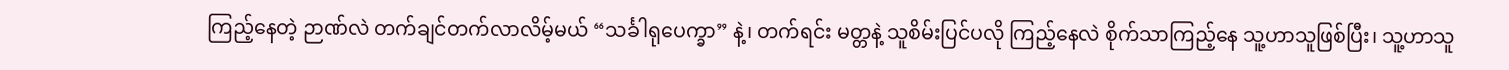ကြည့်နေတဲ့ ဉာဏ်လဲ တက်ချင်တက်လာလိမ့်မယ် “သင်္ခါရုပေက္ခာ” နဲ့၊ တက်ရင်း မတ္တနဲ့ သူစိမ်းပြင်ပလို ကြည့်နေလဲ စိုက်သာကြည့်နေ သူ့ဟာသူဖြစ်ပြီး၊ သူ့ဟာသူ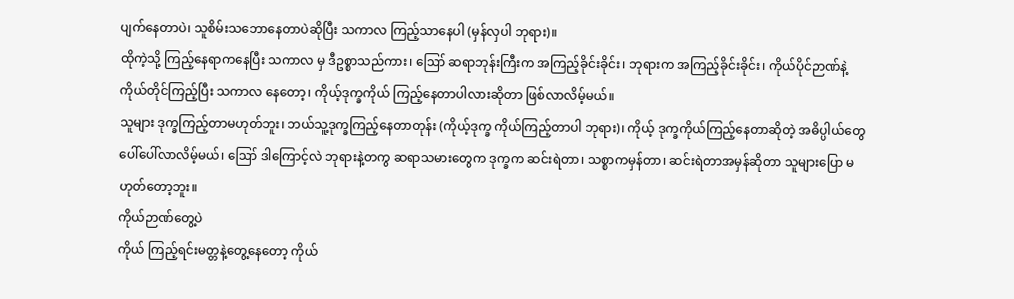ပျက်နေတာပဲ၊ သူစိမ်းသဘောနေတာပဲဆိုပြီး သကာလ ကြည့်သာနေပါ (မှန်လှပါ ဘုရား)။
ထိုကဲ့သို့ ကြည့်နေရာကနေပြီး သကာလ မှ ဒီဥစ္စာသည်ကား၊ ဪ ဆရာဘုန်းကြီးက အကြည့်ခိုင်းခိုင်း၊ ဘုရားက အကြည့်ခိုင်းခိုင်း၊ ကိုယ်ပိုင်ဉာဏ်နဲ့ ကိုယ်တိုင်ကြည့်ပြီး သကာလ နေတော့၊ ကိုယ့်ဒုက္ခကိုယ် ကြည့်နေတာပါလားဆိုတာ ဖြစ်လာလိမ့်မယ်။
သူများ ဒုက္ခကြည့်တာမဟုတ်ဘူး၊ ဘယ်သူ့ဒုက္ခကြည့်နေတာတုန်း (ကိုယ့်ဒုက္ခ ကိုယ်ကြည့်တာပါ ဘုရား)၊ ကိုယ့် ဒုက္ခကိုယ်ကြည့်နေတာဆိုတဲ့ အဓိပ္ပါယ်တွေ ပေါ်ပေါ်လာလိမ့်မယ်၊ ဪ ဒါကြောင့်လဲ ဘုရားနဲ့တကွ ဆရာသမားတွေက ဒုက္ခက ဆင်းရဲတာ၊ သစ္စာကမှန်တာ၊ ဆင်းရဲတာအမှန်ဆိုတာ သူများပြော မဟုတ်တော့ဘူး။
ကိုယ်ဉာဏ်တွေ့ပဲ
ကိုယ် ကြည့်ရင်းမတ္တနဲ့တွေ့နေတော့ ကိုယ်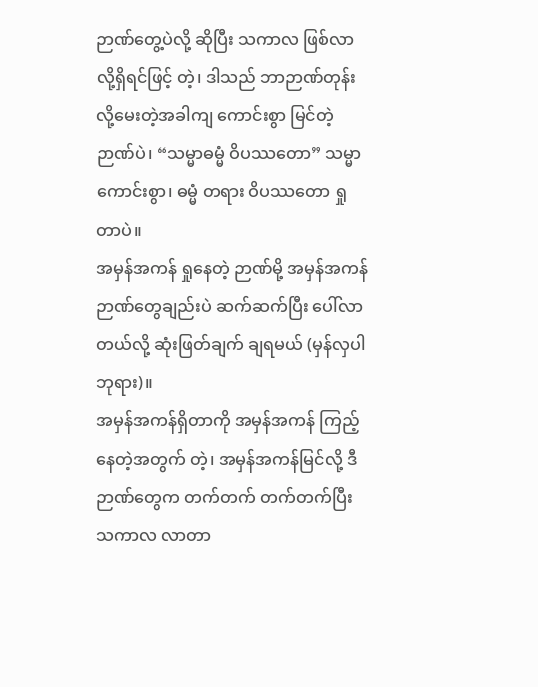ဉာဏ်တွေ့ပဲလို့ ဆိုပြီး သကာလ ဖြစ်လာလို့ရှိရင်ဖြင့် တဲ့၊ ဒါသည် ဘာဉာဏ်တုန်းလို့မေးတဲ့အခါကျ ကောင်းစွာ မြင်တဲ့ဉာဏ်ပဲ၊ “သမ္မာဓမ္မံ ဝိပဿတော” သမ္မာ ကောင်းစွာ၊ ဓမ္မံ တရား ဝိပဿတော ရှုတာပဲ။
အမှန်အကန် ရှုနေတဲ့ ဉာဏ်မို့ အမှန်အကန် ဉာဏ်တွေချည်းပဲ ဆက်ဆက်ပြီး ပေါ်လာတယ်လို့ ဆုံးဖြတ်ချက် ချရမယ် (မှန်လှပါ ဘုရား)။
အမှန်အကန်ရှိတာကို အမှန်အကန် ကြည့်နေတဲ့အတွက် တဲ့၊ အမှန်အကန်မြင်လို့ ဒီဉာဏ်တွေက တက်တက် တက်တက်ပြီး သကာလ လာတာ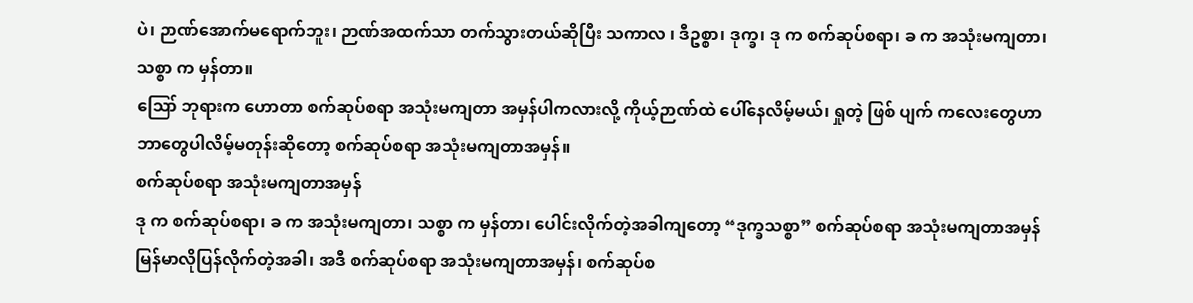ပဲ၊ ဉာဏ်အောက်မရောက်ဘူး၊ ဉာဏ်အထက်သာ တက်သွားတယ်ဆိုပြီး သကာလ ၊ ဒီဥစ္စာ၊ ဒုက္ခ၊ ဒု က စက်ဆုပ်စရာ၊ ခ က အသုံးမကျတာ၊ သစ္စာ က မှန်တာ။
ဪ ဘုရားက ဟောတာ စက်ဆုပ်စရာ အသုံးမကျတာ အမှန်ပါကလားလို့ ကိုယ့်ဉာဏ်ထဲ ပေါ်နေလိမ့်မယ်၊ ရှုတဲ့ ဖြစ် ပျက် ကလေးတွေဟာ ဘာတွေပါလိမ့်မတုန်းဆိုတော့ စက်ဆုပ်စရာ အသုံးမကျတာအမှန်။
စက်ဆုပ်စရာ အသုံးမကျတာအမှန်
ဒု က စက်ဆုပ်စရာ၊ ခ က အသုံးမကျတာ၊ သစ္စာ က မှန်တာ၊ ပေါင်းလိုက်တဲ့အခါကျတော့ “ဒုက္ခသစ္စာ” စက်ဆုပ်စရာ အသုံးမကျတာအမှန် မြန်မာလိုပြန်လိုက်တဲ့အခါ၊ အဒီ စက်ဆုပ်စရာ အသုံးမကျတာအမှန်၊ စက်ဆုပ်စ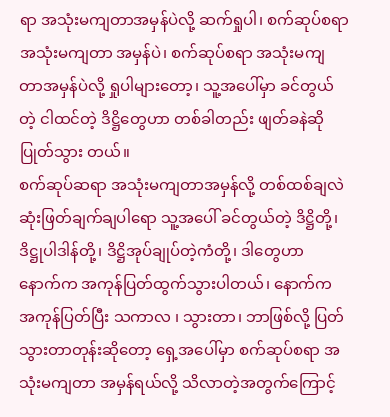ရာ အသုံးမကျတာအမှန်ပဲလို့ ဆက်ရှုပါ၊ စက်ဆုပ်စရာ အသုံးမကျတာ အမှန်ပဲ၊ စက်ဆုပ်စရာ အသုံးမကျ တာအမှန်ပဲလို့ ရှုပါများတော့၊ သူ့အပေါ်မှာ ခင်တွယ်တဲ့ ငါထင်တဲ့ ဒိဋ္ဌိတွေဟာ တစ်ခါတည်း ဖျတ်ခနဲဆို ပြုတ်သွား တယ်။
စက်ဆုပ်ဆရာ အသုံးမကျတာအမှန်လို့ တစ်ထစ်ချလဲ ဆုံးဖြတ်ချက်ချပါရော သူ့အပေါ် ခင်တွယ်တဲ့ ဒိဋ္ဌိတို့၊ ဒိဋ္ဌုပါဒါန်တို့၊ ဒိဋ္ဌိအုပ်ချုပ်တဲ့ကံတို့၊ ဒါတွေဟာ နောက်က အကုန်ပြတ်ထွက်သွားပါတယ်၊ နောက်က အကုန်ပြတ်ပြီး သကာလ ၊ သွားတာ၊ ဘာဖြစ်လို့ ပြတ်သွားတာတုန်းဆိုတော့ ရှေ့အပေါ်မှာ စက်ဆုပ်စရာ အသုံးမကျတာ အမှန်ရယ်လို့ သိလာတဲ့အတွက်ကြောင့်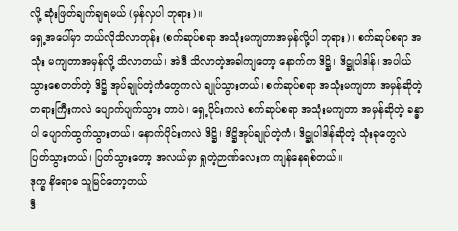လို့ ဆုံးဖြတ်ချက်ချရမယ် (မှန်လှပါ ဘုရား)။
ရှေ့အပေါ်မှာ ဘယ်လိုသိလာတုန်း (စက်ဆုပ်စရာ အသုံးမကျတာအမှန်လို့ပါ ဘုရား)၊ စက်ဆုပ်စရာ အသုံး မကျတာအမှန်လို့ သိလာတယ်၊ အဲဒီ သိလာတဲ့အခါကျတော့ နောက်က ဒိဋ္ဌိ၊ ဒိဋ္ဌုပါဒါန်၊ အပါယ်သွားစေတတ်တဲ့ ဒိဋ္ဌိ အုပ်ချုပ်တဲ့ကံတွေကလဲ ချုပ်သွားတယ်၊ စက်ဆုပ်စရာ အသုံးမကျတာ အမှန်ဆိုတဲ့ တရားကြီးကလဲ ပျောက်ပျက်သွား တာပဲ၊ ရှေ့ပိုင်းကလဲ စက်ဆုပ်စရာ အသုံးမကျတာ အမှန်ဆိုတဲ့ ခန္ဓာပါ ပျောက်ထွက်သွားတယ်၊ နောက်ပိုင်းကလဲ ဒိဋ္ဌိ၊ ဒိဋ္ဌိအုပ်ချုပ်တဲ့ကံ၊ ဒိဋ္ဌုပါဒါန်ဆိုတဲ့ သုံးခုတွေလဲ ပြတ်သွားတယ်၊ ပြတ်သွားတော့ အလယ်မှာ ရှုတဲ့ဉာဏ်လေးက ကျန်နေရစ်တယ်။
ဒုက္ခ နိရောဓ သူမြင်တော့တယ်
ဒီ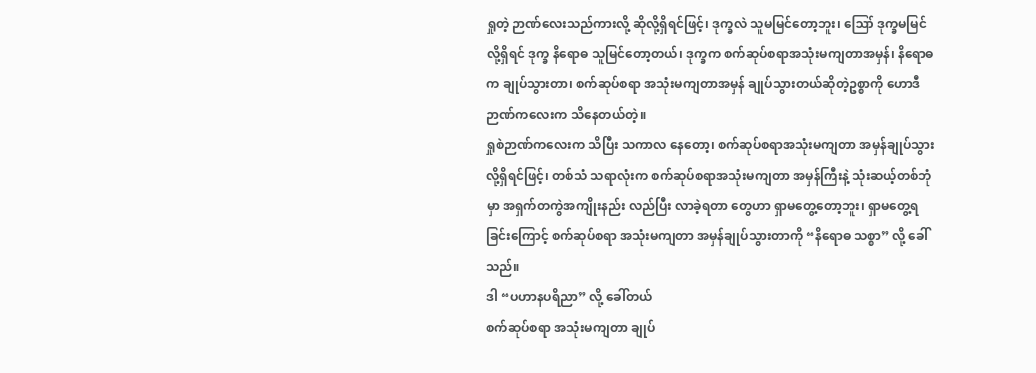ရှုတဲ့ ဉာဏ်လေးသည်ကားလို့ ဆိုလို့ရှိရင်ဖြင့်၊ ဒုက္ခလဲ သူမမြင်တော့ဘူး၊ ဪ ဒုက္ခမမြင်လို့ရှိရင် ဒုက္ခ နိရောဓ သူမြင်တော့တယ်၊ ဒုက္ခက စက်ဆုပ်စရာအသုံးမကျတာအမှန်၊ နိရောဓက ချုပ်သွားတာ၊ စက်ဆုပ်စရာ အသုံးမကျတာအမှန် ချုပ်သွားတယ်ဆိုတဲ့ဥစ္စာကို ဟောဒီ ဉာဏ်ကလေးက သိနေတယ်တဲ့။
ရှုစဲဉာဏ်ကလေးက သိပြီး သကာလ နေတော့၊ စက်ဆုပ်စရာအသုံးမကျတာ အမှန်ချုပ်သွားလို့ရှိရင်ဖြင့်၊ တစ်သံ သရာလုံးက စက်ဆုပ်စရာအသုံးမကျတာ အမှန်ကြီးနဲ့ သုံးဆယ့်တစ်ဘုံမှာ အရှက်တကွဲအကျိုးနည်း လည်ပြီး လာခဲ့ရတာ တွေဟာ ရှာမတွေ့တော့ဘူး၊ ရှာမတွေ့ရခြင်းကြောင့် စက်ဆုပ်စရာ အသုံးမကျတာ အမှန်ချုပ်သွားတာကို “နိရောဓ သစ္စာ” လို့ ခေါ်သည်။
ဒါ “ပဟာနပရိညာ” လို့ ခေါ်တယ်
စက်ဆုပ်စရာ အသုံးမကျတာ ချုပ်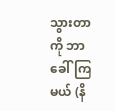သွားတာကို ဘာခေါ်ကြမယ် (နိ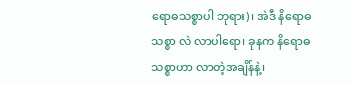ရောဓသစ္စာပါ ဘုရား)၊ အဲဒီ နိရောဓသစ္စာ လဲ လာပါရော၊ ခုနက နိရောဓသစ္စာဟာ လာတဲ့အချိန်နဲ့၊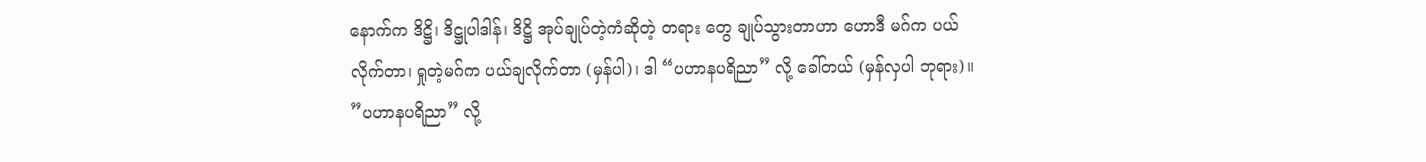နောက်က ဒိဋ္ဌိ၊ ဒိဋ္ဌုပါဒါန်၊ ဒိဋ္ဌိ အုပ်ချုပ်တဲ့ကံဆိုတဲ့ တရား တွေ ချုပ်သွားတာဟာ ဟောဒီ မဂ်က ပယ်လိုက်တာ၊ ရှုတဲ့မဂ်က ပယ်ချလိုက်တာ (မှန်ပါ)၊ ဒါ “ပဟာနပရိညာ” လို့ ခေါ်တယ် (မှန်လှပါ ဘုရား)။
”ပဟာနပရိညာ” လို့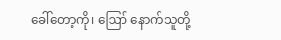ခေါ်တော့ကို၊ ဪ နောက်သူတို့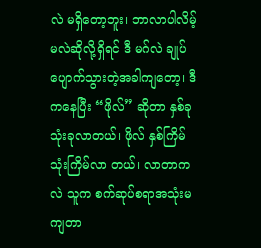လဲ မရှိတော့ဘူး၊ ဘာလာပါလိမ့်မလဲဆိုလို့ရှိရင် ဒီ မဂ်လဲ ချုပ်ပျောက်သွားတဲ့အခါကျတော့၊ ဒီကနေပြီး “ဖိုလ်” ဆိုတာ နှစ်ခု သုံးခုလာတယ်၊ ဖိုလ် နှစ်ကြိမ် သုံးကြိမ်လာ တယ်၊ လာတာကလဲ သူက စက်ဆုပ်စရာအသုံးမကျတာ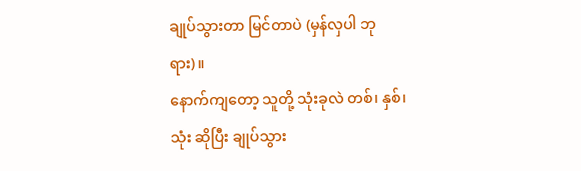ချုပ်သွားတာ မြင်တာပဲ (မှန်လှပါ ဘုရား)။
နောက်ကျတော့ သူတို့ သုံးခုလဲ တစ်၊ နှစ်၊ သုံး ဆိုပြီး ချုပ်သွား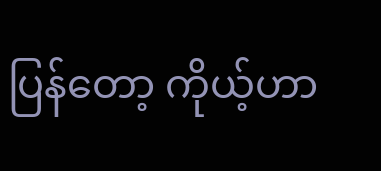ပြန်တော့ ကိုယ့်ဟာ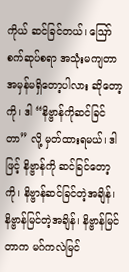ကိုယ် ဆင်ခြင်တယ်၊ ဪ စက်ဆုပ်စရာ အသုံးမကျတာ အမှန်မရှိတော့ပါလား ဆိုတော့ကို၊ ဒါ “နိဗ္ဗာန်ကိုဆင်ခြင်တာ” လို့ မှတ်ထားရမယ်၊ ဒါဖြင့် နိဗ္ဗာန်ကို ဆင်ခြင်တော့ကို၊ နိဗ္ဗာန်ဆင်ခြင်တဲ့အချိန်၊ နိဗ္ဗာန်မြင်တဲ့အချိန်၊ နိဗ္ဗာန်မြင်တာက မဂ်ကလဲမြင်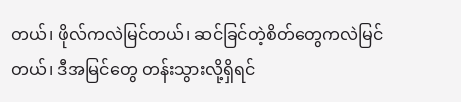တယ်၊ ဖိုလ်ကလဲမြင်တယ်၊ ဆင်ခြင်တဲ့စိတ်တွေကလဲမြင်တယ်၊ ဒီအမြင်တွေ တန်းသွားလို့ရှိရင်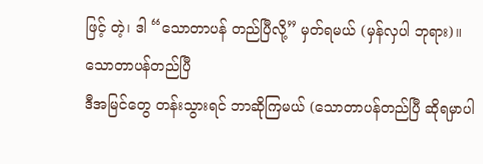ဖြင့် တဲ့၊ ဒါ “သောတာပန် တည်ပြီလို့” မှတ်ရမယ် (မှန်လှပါ ဘုရား)။
သောတာပန်တည်ပြီ
ဒီအမြင်တွေ တန်းသွားရင် ဘာဆိုကြမယ် (သောတာပန်တည်ပြီ ဆိုရမှာပါ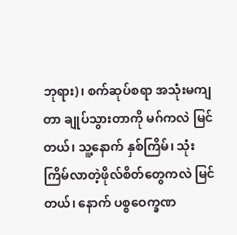ဘုရား)၊ စက်ဆုပ်စရာ အသုံးမကျ တာ ချုပ်သွားတာကို မဂ်ကလဲ မြင်တယ်၊ သူ့နောက် နှစ်ကြိမ်၊ သုံးကြိမ်လာတဲ့ဖိုလ်စိတ်တွေကလဲ မြင်တယ်၊ နောက် ပစ္စဝေက္ခဏ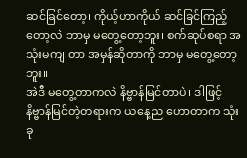ဆင်ခြင်တော့၊ ကိုယ့်ဟာကိုယ် ဆင်ခြင်ကြည့်တော့လဲ ဘာမှ မတွေ့တော့ဘူး၊ စက်ဆုပ်စရာ အသုံးမကျ တာ အမှန်ဆိုတာကို ဘာမှ မတွေ့တော့ဘူး။
အဲဒီ မတွေ့တာကလဲ နိဗ္ဗာန်မြင်တာပဲ၊ ဒါဖြင့် နိဗ္ဗာန်မြင်တဲ့တရားက ယနေ့ည ဟောတာက သုံးခု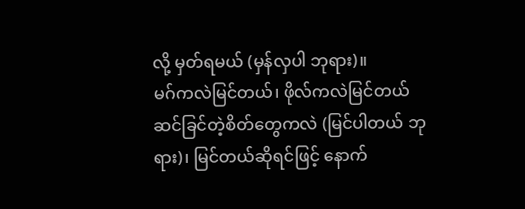လို့ မှတ်ရမယ် (မှန်လှပါ ဘုရား)။
မဂ်ကလဲမြင်တယ်၊ ဖိုလ်ကလဲမြင်တယ် ဆင်ခြင်တဲ့စိတ်တွေကလဲ (မြင်ပါတယ် ဘုရား)၊ မြင်တယ်ဆိုရင်ဖြင့် နောက်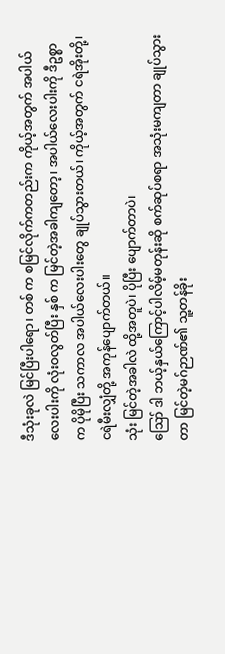ဒီသုံးခုလဲ မြင်ပြီးပါရော၊ တစ် က စမြင်လိုက်ကတည်းက ကိုယ့်အတွက် အပါယ်လေးပါးကို လုံးဝလွတ်ပြီး နှစ် က မြင်တဲ့အခါကျတော့၊ အပါယ်လေးပါးကို ဒီဥစ္စာက ပိုမိုပြီး သကာလ အပါယ်လေးပါးတွေ ချုပ်သွားတယ်၊ ကိုယ့်အတွက် ငရဲအိုးတို့၊ ငရဲမီးလျှံတို့ အကုန်ပျောက်တယ်။
သုံး မြင်တဲ့အခါလဲ ထို့အတူပဲ၊ ပိုပြီး ပျောက်တာပဲ၊
ဪ ဒါ ဘယ့်နှယ်ကြောင့်ပါလိမ့်မတုန်းဆို စက်ဆုပ်စရာ အသုံးမကျတာ ချုပ်သွားတာ မြင်တဲ့မဂ်ဉာဏ်၏ သူ့တန်ခိုး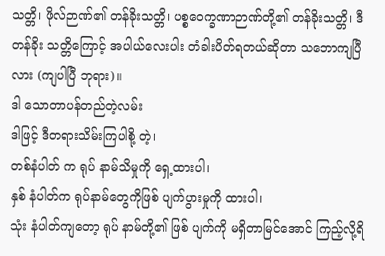သတ္တိ၊ ဖိုလ်ဉာဏ်၏ တန်ခိုးသတ္တိ၊ ပစ္စဝေက္ခဏာဉာဏ်တို့၏ တန်ခိုးသတ္တိ၊ ဒီ တန်ခိုး သတ္တိကြောင့် အပါယ်လေးပါး တံခါးပိတ်ရတယ်ဆိုတာ သဘောကျပြီလား (ကျပါပြီ ဘုရား)။
ဒါ သောတာပန်တည်တဲ့လမ်း
ဒါဖြင့် ဒီတရားသိမ်းကြပါစို့ တဲ့၊
တစ်နံပါတ် က ရုပ် နာမ်သိမှုကို ရှေ့ထားပါ၊
နှစ် နံပါတ်က ရုပ်နာမ်တွေကိုဖြစ် ပျက်ပွားမှုကို ထားပါ၊
သုံး နံပါတ်ကျတော့ ရုပ် နာမ်တို့၏ ဖြစ် ပျက်ကို မရှိတာမြင်အောင် ကြည့်လို့ရိ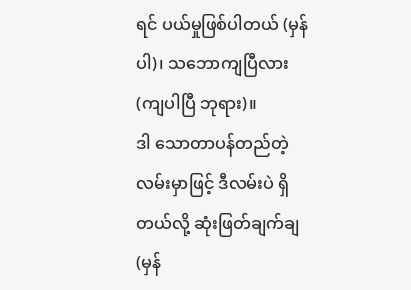ရင် ပယ်မှုဖြစ်ပါတယ် (မှန်ပါ)၊ သဘောကျပြီလား (ကျပါပြီ ဘုရား)။
ဒါ သောတာပန်တည်တဲ့လမ်းမှာဖြင့် ဒီလမ်းပဲ ရှိတယ်လို့ ဆုံးဖြတ်ချက်ချ (မှန်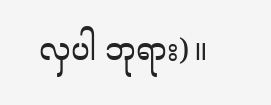လှပါ ဘုရား)။